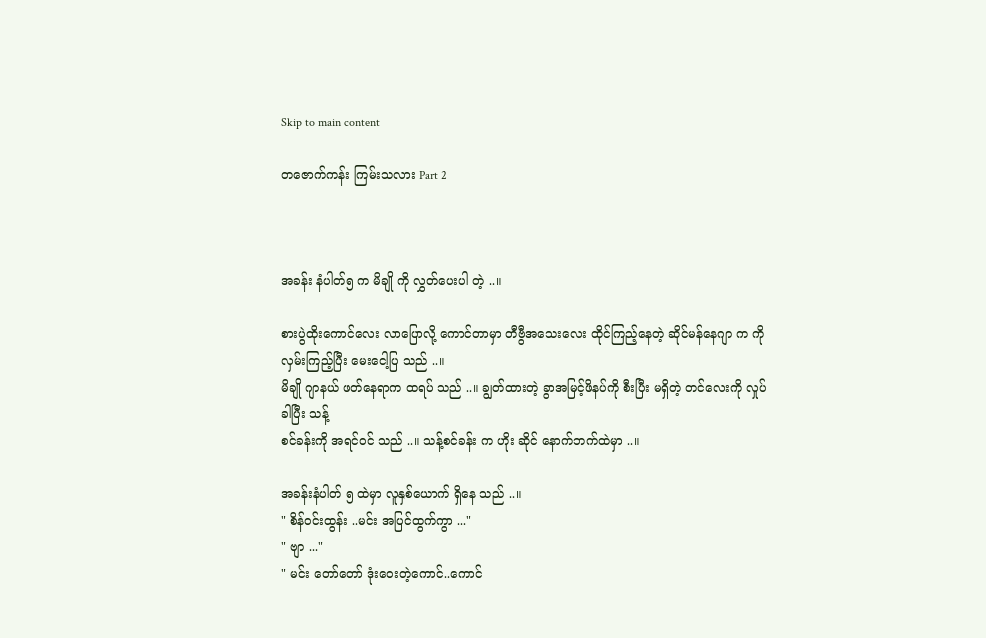Skip to main content

တဇောက်ကန်း ကြမ်းသလား Part 2



အခန်း နံပါတ်၅ က မိချို ကို လွှတ်ပေးပါ တဲ့ ..။

စားပွဲထိုးကောင်လေး လာပြောလို့ ကောင်တာမှာ တီဗွီအသေးလေး ထိုင်ကြည့်နေတဲ့ ဆိုင်မန်နေဂျာ က ကို လှမ်းကြည့်ပြီး မေးငေါ့ပြ သည် ..။
မိချို ဂျာနယ် ဖတ်နေရာက ထရပ် သည် ..။ ချွတ်ထားတဲ့ ခွာအမြင့်ဖိနပ်ကို စီးပြီး မရှိတဲ့ တင်လေးကို လှုပ်ခါပြီး သန့်
စင်ခန်းကို အရင်ဝင် သည် ..။ သန့်စင်ခန်း က ဟိုး ဆိုင် နောက်ဘက်ထဲမှာ ..။

အခန်းနံပါတ် ၅ ထဲမှာ လူနှစ်ယောက် ရှိနေ သည် ..။
" စိန်ဝင်းထွန်း ..မင်း အပြင်ထွက်ကွာ ..."
" ဗျာ ..."
" မင်း တော်တော် ဒုံးဝေးတဲ့ကောင်..ကောင်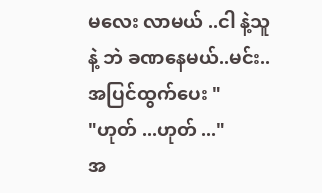မလေး လာမယ် ..ငါ နဲ့သူနဲ့ ဘဲ ခဏနေမယ်..မင်း..အပြင်ထွက်ပေး "
"ဟုတ် ...ဟုတ် ..."
အ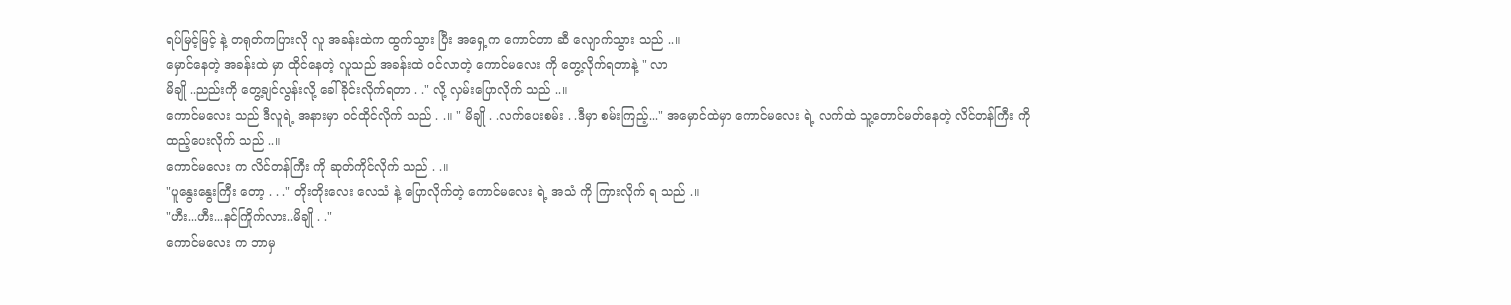ရပ်မြင့်မြင့် နဲ့ တရုတ်ကပြားလို လူ အခန်းထဲက ထွက်သွား ပြီး အရှေ့က ကောင်တာ ဆီ လျောက်သွား သည် ..။
မှောင်နေတဲ့ အခန်းထဲ မှာ ထိုင်နေတဲ့ လူသည် အခန်းထဲ ဝင်လာတဲ့ ကောင်မလေး ကို တွေ့လိုက်ရတာနဲ့ " လာ
မိချို ..ညည်းကို တွေ့ချင်လွန်းလို့ ခေါ်ခိုင်းလိုက်ရတာ . ." လို့ လှမ်းပြောလိုက် သည် ..။
ကောင်မလေး သည် ဒီလူရဲ့ အနားမှာ ဝင်ထိုင်လိုက် သည် . .။ " မိချို . .လက်ပေးစမ်း . .ဒီမှာ စမ်းကြည့်..." အမှောင်ထဲမှာ ကောင်မလေး ရဲ့ လက်ထဲ သူ့တောင်မတ်နေတဲ့ လိင်တန်ကြီး ကို ထည့်ပေးလိုက် သည် ..။
ကောင်မလေး က လိင်တန်ကြီး ကို ဆုတ်ကိုင်လိုက် သည် . .။
"ပူနွေးနွေးကြီး တော့ . . ." တိုးတိုးလေး လေသံ နဲ့ ပြောလိုက်တဲ့ ကောင်မလေး ရဲ့ အသံ ကို ကြားလိုက် ရ သည် .။
"ဟီး...ဟီး...နင်ကြိုက်လား..မိချို . ."
ကောင်မလေး က ဘာမှ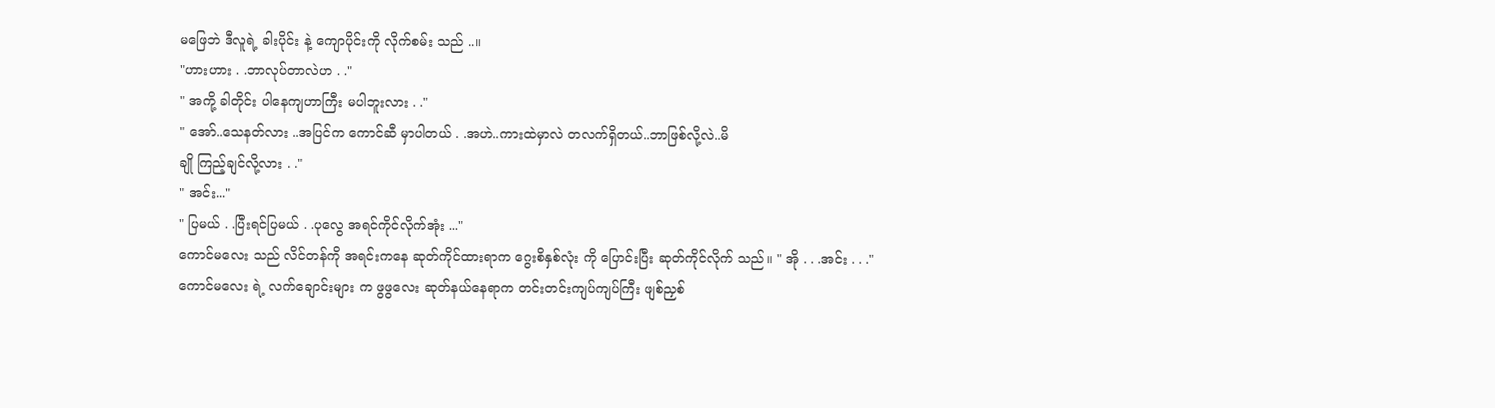မဖြေဘဲ ဒီလူရဲ့ ခါးပိုင်း နဲ့ ကျောပိုင်းကို လိုက်စမ်း သည် ..။
"ဟားဟား . .ဘာလုပ်တာလဲဟ . ."
" အကို့ ခါတိုင်း ပါနေကျဟာကြီး မပါဘူးလား . ."
" အော်..သေနတ်လား ..အပြင်က ကောင်ဆီ မှာပါတယ် . .အဟဲ..ကားထဲမှာလဲ တလက်ရှိတယ်..ဘာဖြစ်လို့လဲ..မိ
ချို ကြည့်ချင်လို့လား . ."
" အင်း..."
" ပြမယ် . .ပြီးရင်ပြမယ် . .ပုလွေ အရင်ကိုင်လိုက်အုံး ..."
ကောင်မလေး သည် လိင်တန်ကို အရင်းကနေ ဆုတ်ကိုင်ထားရာက ဂွေးစိနှစ်လုံး ကို ပြောင်းပြီး ဆုတ်ကိုင်လိုက် သည်။ " အို . . .အင်း . . ."
ကောင်မလေး ရဲ့ လက်ချောင်းများ က ဖွဖွလေး ဆုတ်နယ်နေရာက တင်းတင်းကျပ်ကျပ်ကြီး ဖျစ်ညှစ်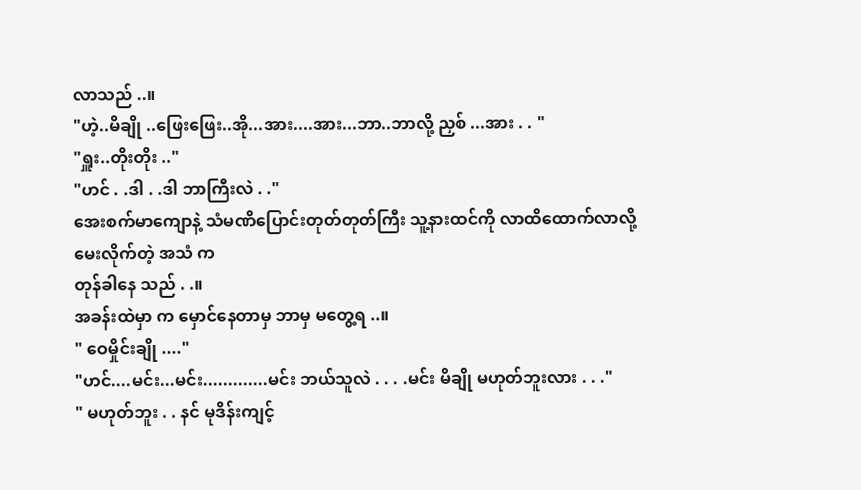လာသည် ..။
"ဟဲ့..မိချို ..ဖြေးဖြေး..အို...အား....အား...ဘာ..ဘာလို့ ညှစ် ...အား . . "
"ရှူး..တိုးတိုး .."
"ဟင် . .ဒါ . .ဒါ ဘာကြီးလဲ . ."
အေးစက်မာကျောနဲ့ သံမဏိပြောင်းတုတ်တုတ်ကြီး သူ့နားထင်ကို လာထိထောက်လာလို့ မေးလိုက်တဲ့ အသံ က
တုန်ခါနေ သည် . .။
အခန်းထဲမှာ က မှောင်နေတာမှ ဘာမှ မတွေ့ရ ..။
" ဝေမှိုင်းချို ...."
"ဟင်....မင်း...မင်း.............မင်း ဘယ်သူလဲ . . . .မင်း မိချို မဟုတ်ဘူးလား . . ."
" မဟုတ်ဘူး . . နင် မုဒိန်းကျင့်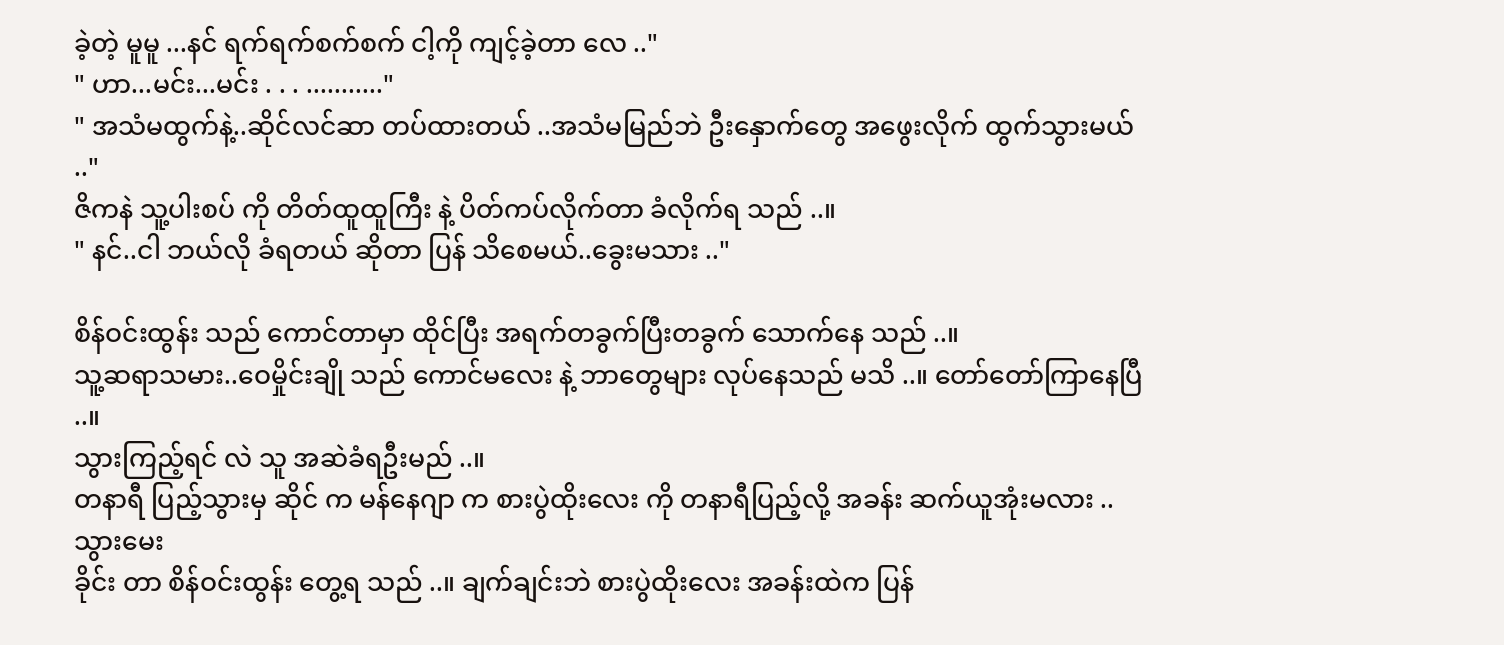ခဲ့တဲ့ မူမူ ...နင် ရက်ရက်စက်စက် ငါ့ကို ကျင့်ခဲ့တာ လေ .."
" ဟာ...မင်း...မင်း . . . ..........."
" အသံမထွက်နဲ့..ဆိုင်လင်ဆာ တပ်ထားတယ် ..အသံမမြည်ဘဲ ဦးနှောက်တွေ အဖွေးလိုက် ထွက်သွားမယ် .."
ဇိကနဲ သူ့ပါးစပ် ကို တိတ်ထူထူကြီး နဲ့ ပိတ်ကပ်လိုက်တာ ခံလိုက်ရ သည် ..။
" နင်..ငါ ဘယ်လို ခံရတယ် ဆိုတာ ပြန် သိစေမယ်..ခွေးမသား .."

စိန်ဝင်းထွန်း သည် ကောင်တာမှာ ထိုင်ပြီး အရက်တခွက်ပြီးတခွက် သောက်နေ သည် ..။
သူ့ဆရာသမား..ဝေမှိုင်းချို သည် ကောင်မလေး နဲ့ ဘာတွေများ လုပ်နေသည် မသိ ..။ တော်တော်ကြာနေပြီ ..။
သွားကြည့်ရင် လဲ သူ အဆဲခံရဦးမည် ..။
တနာရီ ပြည့်သွားမှ ဆိုင် က မန်နေဂျာ က စားပွဲထိုးလေး ကို တနာရီပြည့်လို့ အခန်း ဆက်ယူအုံးမလား ..သွားမေး
ခိုင်း တာ စိန်ဝင်းထွန်း တွေ့ရ သည် ..။ ချက်ချင်းဘဲ စားပွဲထိုးလေး အခန်းထဲက ပြန်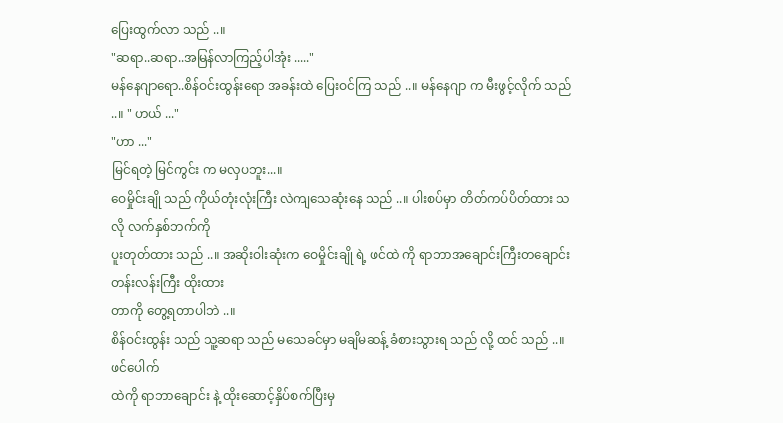ပြေးထွက်လာ သည် ..။
"ဆရာ..ဆရာ..အမြန်လာကြည့်ပါအုံး ....."
မန်နေဂျာရော..စိန်ဝင်းထွန်းရော အခန်းထဲ ပြေးဝင်ကြ သည် ..။ မန်နေဂျာ က မီးဖွင့်လိုက် သည် ..။ " ဟယ် ..."
"ဟာ ..."
မြင်ရတဲ့ မြင်ကွင်း က မလှပဘူး...။
ဝေမှိုင်းချို သည် ကိုယ်တုံးလုံးကြီး လဲကျသေဆုံးနေ သည် ..။ ပါးစပ်မှာ တိတ်ကပ်ပိတ်ထား သလို လက်နှစ်ဘက်ကို
ပူးတုတ်ထား သည် ..။ အဆိုးဝါးဆုံးက ဝေမှိုင်းချို ရဲ့ ဖင်ထဲ ကို ရာဘာအချောင်းကြီးတချောင်း တန်းလန်းကြီး ထိုးထား
တာကို တွေ့ရတာပါဘဲ ..။
စိန်ဝင်းထွန်း သည် သူ့ဆရာ သည် မသေခင်မှာ မချိမဆန့် ခံစားသွားရ သည် လို့ ထင် သည် ..။ ဖင်ပေါက်
ထဲကို ရာဘာချောင်း နဲ့ ထိုးဆောင့်နှိပ်စက်ပြီးမှ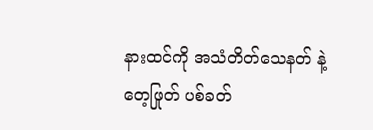နားထင်ကို အသံတိတ်သေနတ် နဲ့ တေ့ဖြုတ် ပစ်ခတ်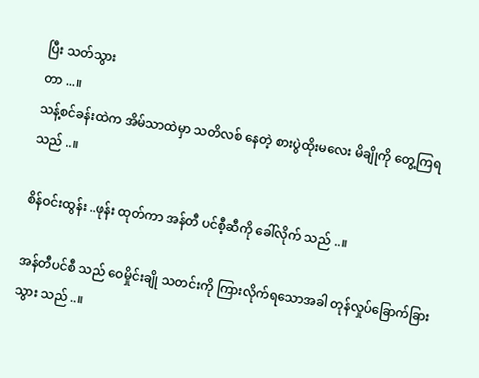ပြီး သတ်သွား
တာ ...။
သန့်စင်ခန်းထဲက အိမ်သာထဲမှာ သတိလစ် နေတဲ့ စားပွဲထိုးမလေး မိချိုကို တွေ့ကြရ သည် ..။

စိန်ဝင်းထွန်း ..ဖုန်း ထုတ်ကာ အန်တီ ပင်စီ့ဆီကို ခေါ်လိုက် သည် ..။

အန်တီပင်စီ သည် ဝေမှိုင်းချို သတင်းကို ကြားလိုက်ရသောအခါ တုန်လှုပ်ခြောက်ခြားသွား သည် ..။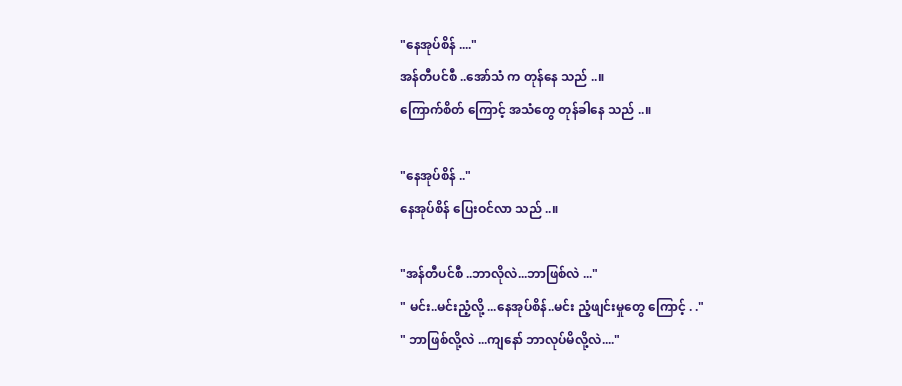"နေအုပ်စိန် ...."
အန်တီပင်စီ ..အော်သံ က တုန်နေ သည် ..။
ကြောက်စိတ် ကြောင့် အသံတွေ တုန်ခါနေ သည် ..။

"နေအုပ်စိန် .."
နေအုပ်စိန် ပြေးဝင်လာ သည် ..။

"အန်တီပင်စီ ..ဘာလိုလဲ...ဘာဖြစ်လဲ ..."
" မင်း..မင်းညံ့လို့ ...နေအုပ်စိန်..မင်း ညံ့ဖျင်းမှုတွေ ကြောင့် . ."
" ဘာဖြစ်လို့လဲ ...ကျနော် ဘာလုပ်မိလို့လဲ...."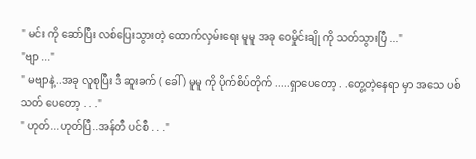" မင်း ကို ဆော်ပြီး လစ်ပြေးသွားတဲ့ ထောက်လှမ်းရေး မူမူ အခု ဝေမှိုင်းချို ကို သတ်သွားပြီ ..."
"ဗျာ ..."
" မဗျာနဲ့..အခု လူစုပြီး ဒီ ဆူးခက် ( ခေါ် ) မူမူ ကို ပိုက်စိပ်တိုက် .....ရှာပေတော့ . .တွေ့တဲ့နေရာ မှာ အသေ ပစ်သတ် ပေတော့ . . ."
" ဟုတ်...ဟုတ်ပြီ..အန်တီ ပင်စီ . . ."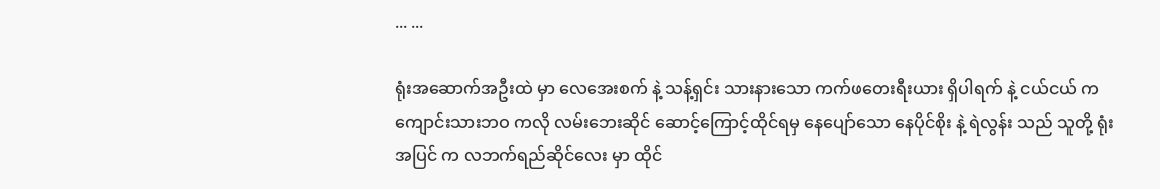... ...

ရုံးအဆောက်အဦးထဲ မှာ လေအေးစက် နဲ့ သန့်ရှင်း သားနားသော ကက်ဖတေးရီးယား ရှိပါရက် နဲ့ ငယ်ငယ် က
ကျောင်းသားဘဝ ကလို လမ်းဘေးဆိုင် ဆောင့်ကြောင့်ထိုင်ရမှ နေပျော်သော နေပိုင်စိုး နဲ့ ရဲလွန်း သည် သူတို့ ရုံး
အပြင် က လဘက်ရည်ဆိုင်လေး မှာ ထိုင်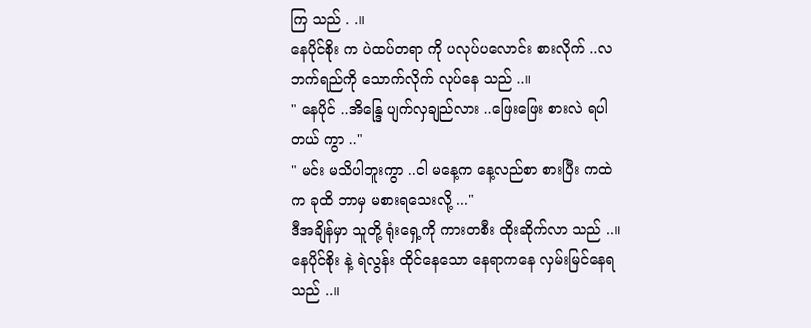ကြ သည် . .။
နေပိုင်စိုး က ပဲထပ်တရာ ကို ပလုပ်ပလောင်း စားလိုက် ..လဘက်ရည်ကို သောက်လိုက် လုပ်နေ သည် ..။
" နေပိုင် ..အိန္ဒြေ ပျက်လှချည်လား ..ဖြေးဖြေး စားလဲ ရပါတယ် ကွာ .."
" မင်း မသိပါဘူးကွာ ..ငါ မနေ့က နေ့လည်စာ စားပြီး ကထဲက ခုထိ ဘာမှ မစားရသေးလို့ ..."
ဒီအချိန်မှာ သူတို့ ရုံးရှေ့ကို ကားတစီး ထိုးဆိုက်လာ သည် ..။
နေပိုင်စိုး နဲ့ ရဲလွန်း ထိုင်နေသော နေရာကနေ လှမ်းမြင်နေရ သည် ..။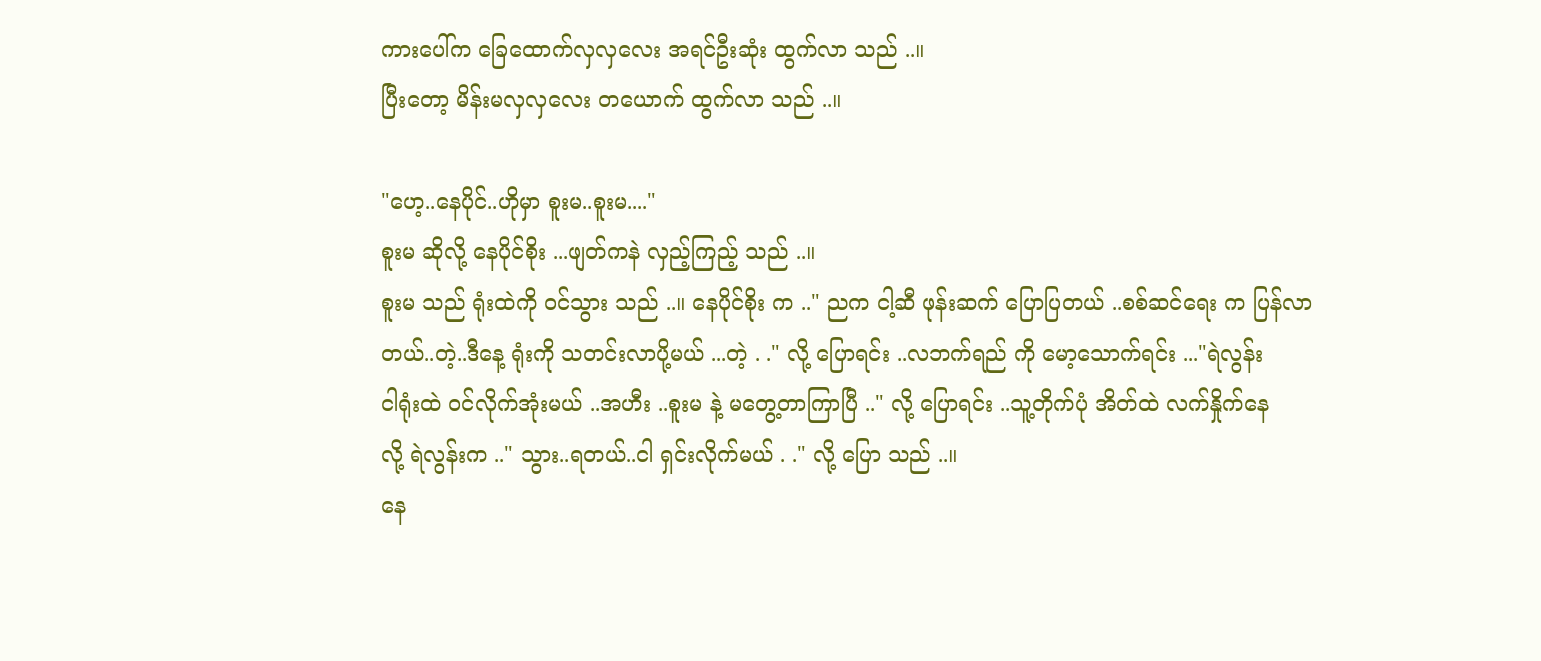ကားပေါ်က ခြေထောက်လှလှလေး အရင်ဦးဆုံး ထွက်လာ သည် ..။
ပြီးတော့ မိန်းမလှလှလေး တယောက် ထွက်လာ သည် ..။

"ဟေ့..နေပိုင်..ဟိုမှာ စူးမ..စူးမ...."
စူးမ ဆိုလို့ နေပိုင်စိုး ...ဖျတ်ကနဲ လှည့်ကြည့် သည် ..။
စူးမ သည် ရုံးထဲကို ဝင်သွား သည် ..။ နေပိုင်စိုး က .." ညက ငါ့ဆီ ဖုန်းဆက် ပြောပြတယ် ..စစ်ဆင်ရေး က ပြန်လာ
တယ်..တဲ့..ဒီနေ့ ရုံးကို သတင်းလာပို့မယ် ...တဲ့ . ." လို့ ပြောရင်း ..လဘက်ရည် ကို မော့သောက်ရင်း ..."ရဲလွန်း
ငါရုံးထဲ ဝင်လိုက်အုံးမယ် ..အဟီး ..စူးမ နဲ့ မတွေ့တာကြာပြီ .." လို့ ပြောရင်း ..သူ့တိုက်ပုံ အိတ်ထဲ လက်နှိုက်နေ
လို့ ရဲလွန်းက .." သွား..ရတယ်..ငါ ရှင်းလိုက်မယ် . ." လို့ ပြော သည် ..။
နေ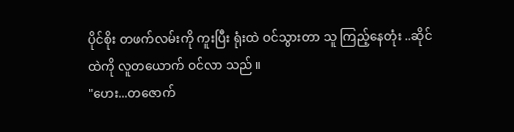ပိုင်စိုး တဖက်လမ်းကို ကူးပြီး ရုံးထဲ ဝင်သွားတာ သူ ကြည့်နေတုံး ..ဆိုင်ထဲကို လူတယောက် ဝင်လာ သည် ။
"ဟေး...တဇောက်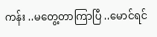ကန်း ..မတွေ့တာကြာပြီ ..မောင်ရင်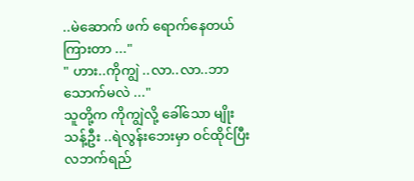..မဲဆောက် ဖက် ရောက်နေတယ် ကြားတာ ..."
" ဟား..ကိုကျွဲ ..လာ..လာ..ဘာသောက်မလဲ ..."
သူတို့က ကိုကျွဲလို့ ခေါ်သော မျိုးသန့်ဦး ..ရဲလွန်းဘေးမှာ ဝင်ထိုင်ပြီး လဘက်ရည်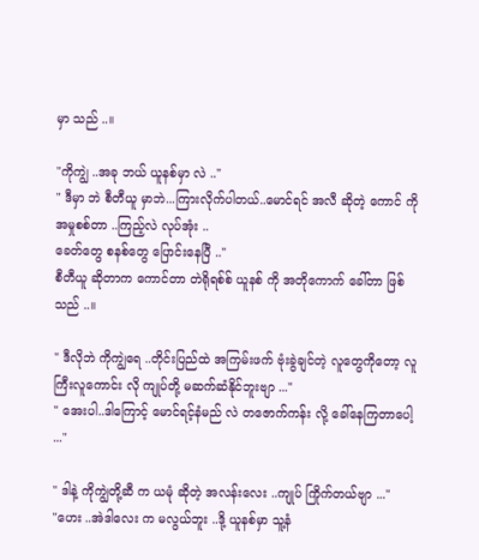မှာ သည် ..။

"ကိုကျွဲ ..အခု ဘယ် ယူနစ်မှာ လဲ .."
" ဒီမှာ ဘဲ စီတီယူ မှာဘဲ...ကြားလိုက်ပါတယ်..မောင်ရင် အလီ ဆိုတဲ့ ကောင် ကို အမှုစစ်တာ ..ကြည့်လဲ လုပ်အုံး ..
ခေတ်တွေ စနစ်တွေ ပြောင်းနေပြီ .."
စီတီယူ ဆိုတာက ကောင်တာ တဲရိုရစ်စ် ယူနစ် ကို အတိုကောက် ခေါ်တာ ဖြစ် သည် ..။

" ဒီလိုဘဲ ကိုကျွဲရေ ..တိုင်းပြည်ထဲ အကြမ်းဖက် ဗုံးခွဲချင်တဲ့ လူတွေကိုတော့ လူကြီးလူကောင်း လို ကျုပ်တို့ မဆက်ဆံနိုင်ဘူးဗျာ ..."
" အေးပါ..ဒါကြောင့် မောင်ရင့်နံမည် လဲ တဇောက်ကန်း လို့ ခေါ်နေကြတာပေါ့ ..."

" ဒါနဲ့ ကိုကျွဲတို့ဆီ က ယမုံ ဆိုတဲ့ အလန်းလေး ..ကျုပ် ကြိုက်တယ်ဗျာ ..."
"ဟေး ..အဲဒါလေး က မလွယ်ဘူး ..ဒို့ ယူနစ်မှာ သူ့နံ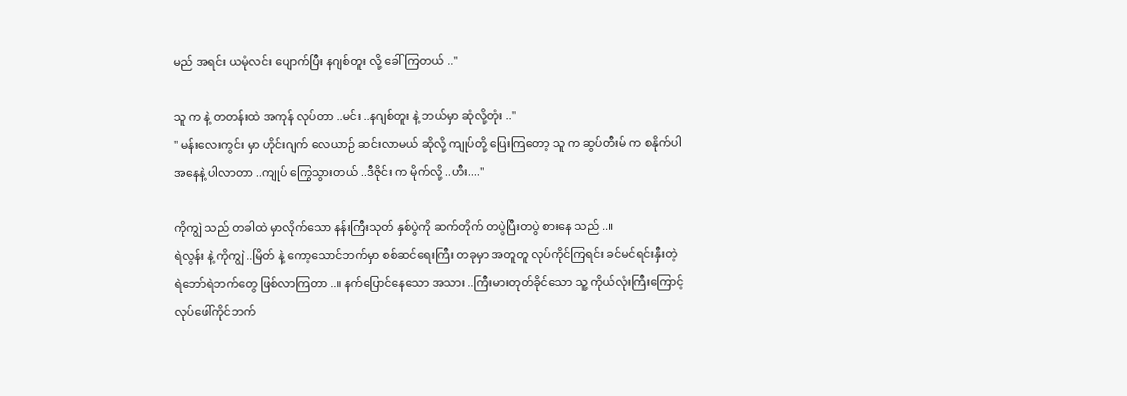မည် အရင်း ယမုံလင်း ပျောက်ပြီး နဂျစ်တူး လို့ ခေါ်ကြတယ် .."

သူ က နဲ့ တတန်းထဲ အကုန် လုပ်တာ ..မင်း ..နဂျစ်တူး နဲ့ ဘယ်မှာ ဆုံလို့တုံး .."
" မန်းလေးကွင်း မှာ ဟိုင်းဂျက် လေယာဉ် ဆင်းလာမယ် ဆိုလို့ ကျုပ်တို့ ပြေးကြတော့ သူ က ဆွပ်တီးမ် က စနိုက်ပါ
အနေနဲ့ ပါလာတာ ..ကျုပ် ကြွေသွားတယ် ..ဒီဇိုင်း က မိုက်လို့ ..ဟီး...."

ကိုကျွဲ သည် တခါထဲ မှာလိုက်သော နန်းကြီးသုတ် နှစ်ပွဲကို ဆက်တိုက် တပွဲပြီးတပွဲ စားနေ သည် ..။
ရဲလွန်း နဲ့ ကိုကျွဲ ..မြိတ် နဲ့ ကော့သောင်ဘက်မှာ စစ်ဆင်ရေးကြီး တခုမှာ အတူတူ လုပ်ကိုင်ကြရင်း ခင်မင်ရင်းနှီးတဲ့
ရဲဘော်ရဲဘက်တွေ ဖြစ်လာကြတာ ..။ နက်ပြောင်နေသော အသား ..ကြီးမားတုတ်ခိုင်သော သူ့ ကိုယ်လုံးကြီးကြောင့်
လုပ်ဖေါ်ကိုင်ဘက်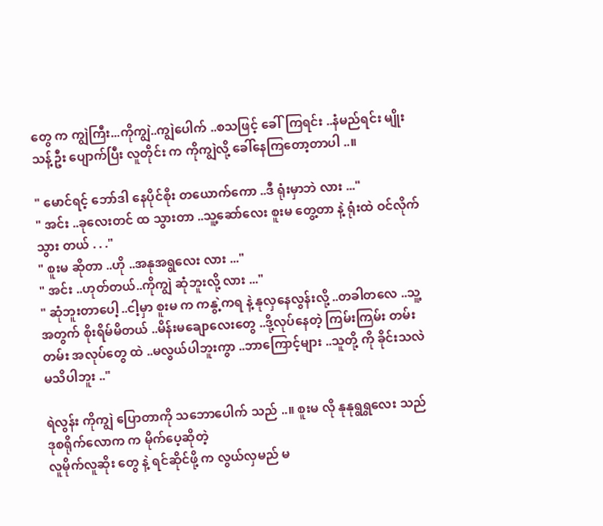တွေ က ကျွဲကြီး...ကိုကျွဲ..ကျွဲပေါက် ..စသဖြင့် ခေါ်ကြရင်း ..နံမည်ရင်း မျိုးသန့်ဦး ပျောက်ပြီး လူတိုင်း က ကိုကျွဲလို့ ခေါ်နေကြတော့တာပါ ..။

" မောင်ရင့် ဘော်ဒါ နေပိုင်စိုး တယောက်ကော ..ဒီ ရုံးမှာဘဲ လား ..."
" အင်း ..ခုလေးတင် ထ သွားတာ ..သူ့ဆော်လေး စူးမ တွေ့တာ နဲ့ ရုံးထဲ ဝင်လိုက်သွား တယ် . . ."
" စူးမ ဆိုတာ ..ဟို ..အနုအရွလေး လား ..."
" အင်း ..ဟုတ်တယ်..ကိုကျွဲ ဆုံဘူးလို့ လား ..."
" ဆုံဘူးတာပေါ့ ..ငါ့မှာ စူးမ က ကနွဲ့ကရ နဲ့ နုလှနေလွန်းလို့ ..တခါတလေ ..သူ့အတွက် စိုးရိမ်မိတယ် ..မိန်းမချောလေးတွေ ..ဒို့လုပ်နေတဲ့ ကြမ်းကြမ်း တမ်းတမ်း အလုပ်တွေ ထဲ ..မလွယ်ပါဘူးကွာ ..ဘာကြောင့်များ ..သူတို့ ကို ခိုင်းသလဲ မသိပါဘူး .."

ရဲလွန်း ကိုကျွဲ ပြောတာကို သဘောပေါက် သည် ..။ စူးမ လို နုနုရွရွလေး သည် ဒုစရိုက်လောက က မိုက်ပေ့ဆိုတဲ့
လူမိုက်လူဆိုး တွေ နဲ့ ရင်ဆိုင်ဖို့ က လွယ်လှမည် မ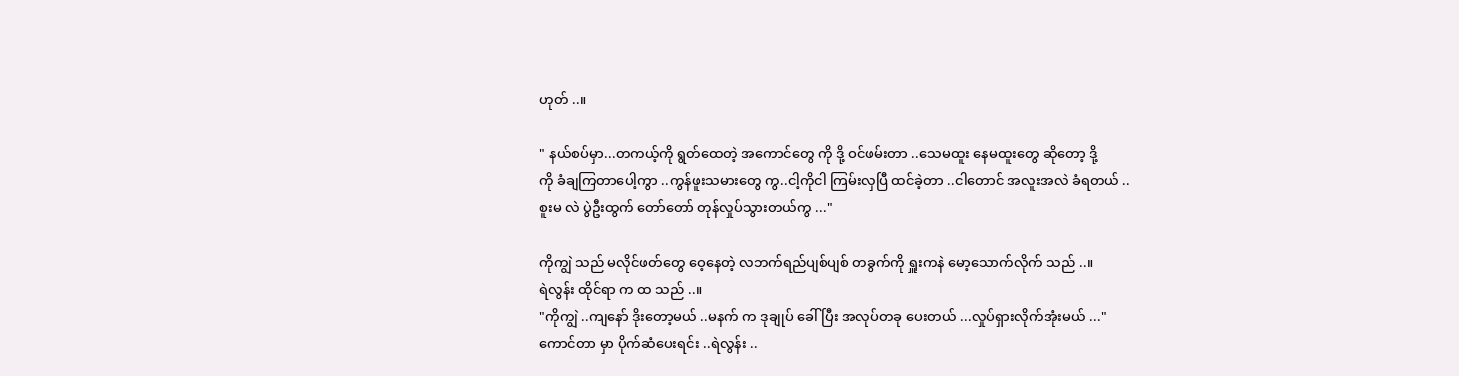ဟုတ် ..။

" နယ်စပ်မှာ...တကယ့်ကို ရွတ်ထေတဲ့ အကောင်တွေ ကို ဒို့ ဝင်ဖမ်းတာ ..သေမထူး နေမထူးတွေ ဆိုတော့ ဒို့
ကို ခံချကြတာပေါ့ကွာ ..ကွန်ဖူးသမားတွေ ကွ..ငါ့ကိုငါ ကြမ်းလှပြီ ထင်ခဲ့တာ ..ငါတောင် အလူးအလဲ ခံရတယ် ..
စူးမ လဲ ပွဲဦးထွက် တော်တော် တုန်လှုပ်သွားတယ်ကွ ..."

ကိုကျွဲ သည် မလိုင်ဖတ်တွေ ဝေ့နေတဲ့ လဘက်ရည်ပျစ်ပျစ် တခွက်ကို ရှူးကနဲ မော့သောက်လိုက် သည် ..။
ရဲလွန်း ထိုင်ရာ က ထ သည် ..။
"ကိုကျွဲ ..ကျနော် ဒိုးတော့မယ် ..မနက် က ဒုချုပ် ခေါ်ပြီး အလုပ်တခု ပေးတယ် ...လှုပ်ရှားလိုက်အုံးမယ် ..."
ကောင်တာ မှာ ပိုက်ဆံပေးရင်း ..ရဲလွန်း ..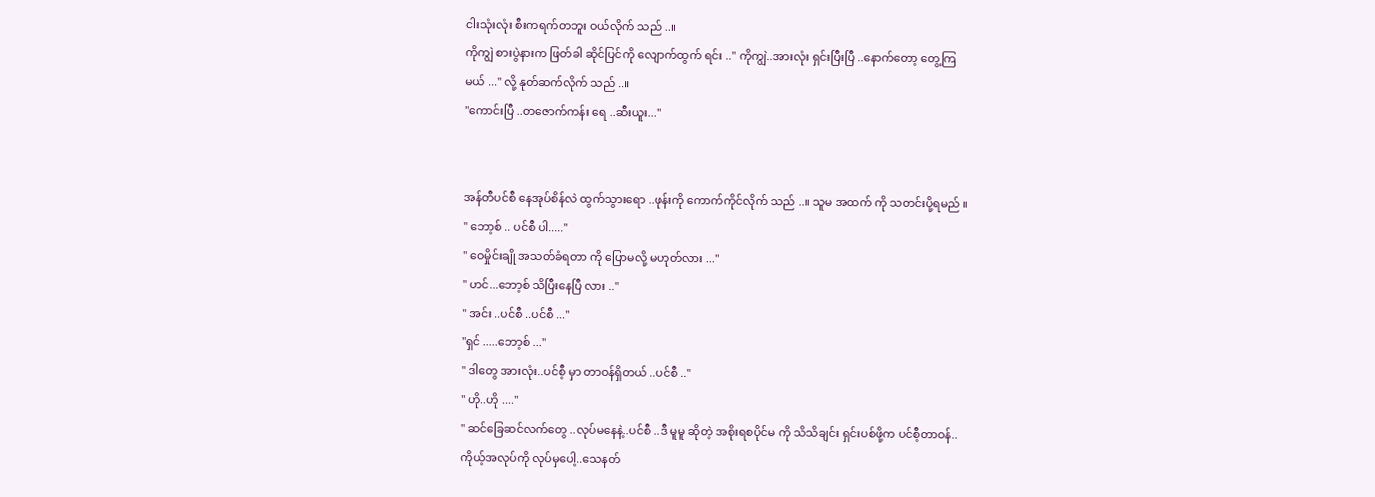ငါးသုံးလုံး စီးကရက်တဘူး ဝယ်လိုက် သည် ..။
ကိုကျွဲ စားပွဲနားက ဖြတ်ခါ ဆိုင်ပြင်ကို လျောက်ထွက် ရင်း .." ကိုကျွဲ..အားလုံး ရှင်းပြီးပြီ ..နောက်တော့ တွေ့ကြ
မယ် ..." လို့ နုတ်ဆက်လိုက် သည် ..။
"ကောင်းပြီ ..တဇောက်ကန်း ရေ ..ဆီးယူး..."


အန်တီပင်စီ နေအုပ်စိန်လဲ ထွက်သွားရော ..ဖုန်းကို ကောက်ကိုင်လိုက် သည် ..။ သူမ အထက် ကို သတင်းပို့ရမည် ။
" ဘော့စ် .. ပင်စီ ပါ....."
" ဝေမှိုင်းချို အသတ်ခံရတာ ကို ပြောမလို့ မဟုတ်လား ..."
" ဟင်...ဘော့စ် သိပြီးနေပြီ လား .."
" အင်း ..ပင်စီ ..ပင်စီ ..."
"ရှင် .....ဘော့စ် ..."
" ဒါတွေ အားလုံး..ပင်စီ့ မှာ တာဝန်ရှိတယ် ..ပင်စီ .."
" ဟို..ဟို ...."
" ဆင်ခြေဆင်လက်တွေ ..လုပ်မနေနဲ့..ပင်စီ ..ဒီ မူမူ ဆိုတဲ့ အစိုးရစပိုင်မ ကို သိသိချင်း ရှင်းပစ်ဖို့က ပင်စီ့တာဝန်..
ကိုယ့်အလုပ်ကို လုပ်မှပေါ့..သေနတ်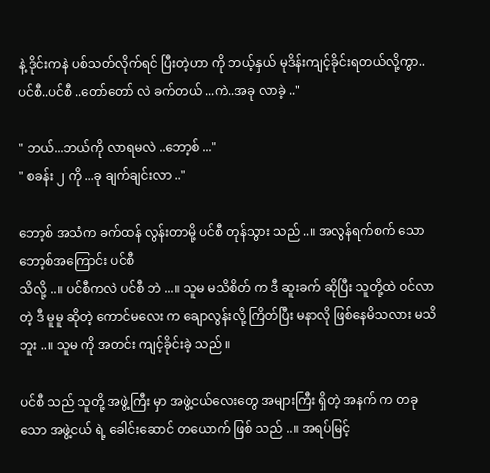နဲ့ ဒိုင်းကနဲ ပစ်သတ်လိုက်ရင် ပြီးတဲ့ဟာ ကို ဘယ့်နှယ် မုဒိန်းကျင့်ခိုင်းရတယ်လို့ကွာ..ပင်စီ..ပင်စီ ..တော်တော် လဲ ခက်တယ် ...ကဲ..အခု လာခဲ့ .."

" ဘယ်...ဘယ်ကို လာရမလဲ ..ဘော့စ် ..."
" စခန်း ၂ ကို ...ခု ချက်ချင်းလာ .."

ဘော့စ် အသံက ခက်ထန် လွန်းတာမို့ ပင်စီ တုန်သွား သည် ..။ အလွန်ရက်စက် သော ဘော့စ်အကြောင်း ပင်စီ
သိလို့ ..။ ပင်စီကလဲ ပင်စီ ဘဲ ...။ သူမ မသိစိတ် က ဒီ ဆူးခက် ဆိုပြီး သူတို့ထဲ ဝင်လာတဲ့ ဒီ မူမူ ဆိုတဲ့ ကောင်မလေး က ချောလွန်းလို့ ကြိတ်ပြီး မနာလို ဖြစ်နေမိသလား မသိဘူး ..။ သူမ ကို အတင်း ကျင့်ခိုင်းခဲ့ သည် ။

ပင်စီ သည် သူတို့ အဖွဲ့ကြီး မှာ အဖွဲ့ငယ်လေးတွေ အများကြီး ရှိတဲ့ အနက် က တခုသော အဖွဲ့ငယ် ရဲ့ ခေါင်းဆောင် တယောက် ဖြစ် သည် ..။ အရပ်မြင့်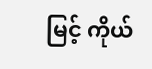မြင့် ကိုယ်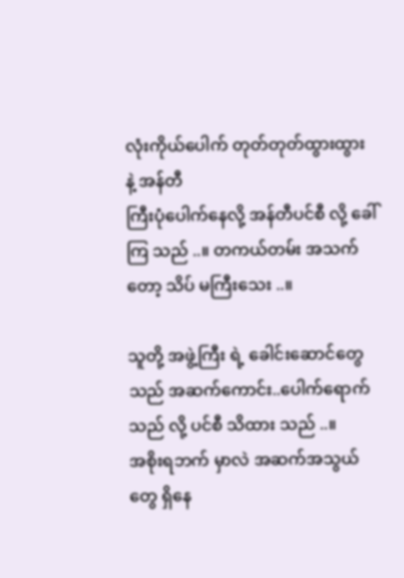လုံးကိုယ်ပေါက် တုတ်တုတ်ထွားထွား နဲ့ အန်တီ
ကြီးပုံပေါက်နေလို့ အန်တီပင်စီ လို့ ခေါ်ကြ သည် ..။ တကယ်တမ်း အသက်တော့ သိပ် မကြီးသေး ..။

သူတို့ အဖွဲ့ကြီး ရဲ့ ခေါင်းဆောင်တွေ သည် အဆက်ကောင်း..ပေါက်ရောက်သည် လို့ ပင်စီ သိထား သည် ..။
အစိုးရဘက် မှာလဲ အဆက်အသွယ်တွေ ရှိနေ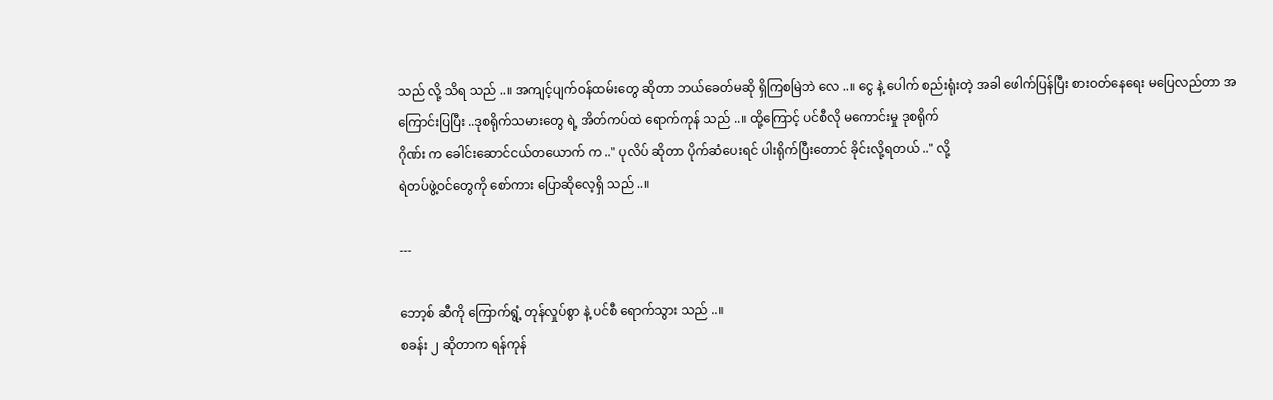သည် လို့ သိရ သည် ..။ အကျင့်ပျက်ဝန်ထမ်းတွေ ဆိုတာ ဘယ်ခေတ်မဆို ရှိကြစမြဲဘဲ လေ ..။ ငွေ နဲ့ ပေါက် စည်းရုံးတဲ့ အခါ ဖေါက်ပြန်ပြီး စားဝတ်နေရေး မပြေလည်တာ အ
ကြောင်းပြပြီး ..ဒုစရိုက်သမားတွေ ရဲ့ အိတ်ကပ်ထဲ ရောက်ကုန် သည် ..။ ထို့ကြောင့် ပင်စီလို မကောင်းမှု ဒုစရိုက်
ဂိုဏ်း က ခေါင်းဆောင်ငယ်တယောက် က .." ပုလိပ် ဆိုတာ ပိုက်ဆံပေးရင် ပါးရိုက်ပြီးတောင် ခိုင်းလို့ရတယ် .." လို့
ရဲတပ်ဖွဲ့ဝင်တွေကို စော်ကား ပြောဆိုလေ့ရှိ သည် ..။

---

ဘော့စ် ဆီကို ကြောက်ရွံ့ တုန်လှုပ်စွာ နဲ့ ပင်စီ ရောက်သွား သည် ..။
စခန်း ၂ ဆိုတာက ရန်ကုန်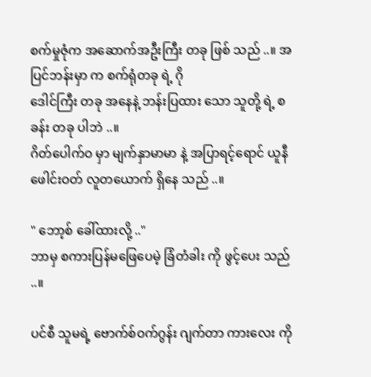စက်မှုဇုံက အဆောက်အဦးကြီး တခု ဖြစ် သည် ..။ အပြင်ဘန်းမှာ က စက်ရုံတခု ရဲ့ ဂို
ဒေါင်ကြီး တခု အနေနဲ့ ဘန်းပြထား သော သူတို့ ရဲ့ စခန်း တခု ပါဘဲ ..။
ဂိတ်ပေါက်ဝ မှာ မျက်နှာမာမာ နဲ့ အပြာရင့်ရောင် ယူနီဖေါင်းဝတ် လူတယောက် ရှိနေ သည် ..။

" ဘော့စ် ခေါ်ထားလို့ .."
ဘာမှ စကားပြန်မဖြေပေမဲ့ ခြံတံခါး ကို ဖွင့်ပေး သည် ..။

ပင်စီ သူမရဲ့ ဗောက်စ်ဝက်ဂွန်း ဂျက်တာ ကားလေး ကို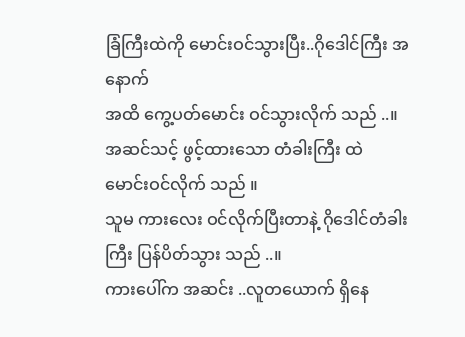ခြံကြီးထဲကို မောင်းဝင်သွားပြီး..ဂိုဒေါင်ကြီး အနောက်
အထိ ကွေ့ပတ်မောင်း ဝင်သွားလိုက် သည် ..။ အဆင်သင့် ဖွင့်ထားသော တံခါးကြီး ထဲ မောင်းဝင်လိုက် သည် ။
သူမ ကားလေး ဝင်လိုက်ပြီးတာနဲ့ ဂိုဒေါင်တံခါးကြီး ပြန်ပိတ်သွား သည် ..။
ကားပေါ်က အဆင်း ..လူတယောက် ရှိနေ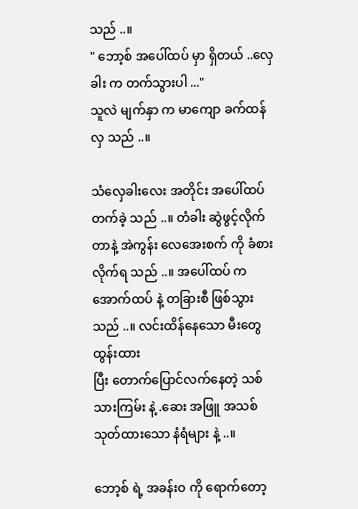သည် ..။
" ဘော့စ် အပေါ်ထပ် မှာ ရှိတယ် ..လှေခါး က တက်သွားပါ ..."
သူလဲ မျက်နှာ က မာကျော ခက်ထန်လှ သည် ..။

သံလှေခါးလေး အတိုင်း အပေါ်ထပ် တက်ခဲ့ သည် ..။ တံခါး ဆွဲဖွင့်လိုက်တာနဲ့ အဲကွန်း လေအေးစက် ကို ခံစား
လိုက်ရ သည် ..။ အပေါ်ထပ် က အောက်ထပ် နဲ့ တခြားစီ ဖြစ်သွား သည် ..။ လင်းထိန်နေသော မီးတွေ ထွန်းထား
ပြီး တောက်ပြောင်လက်နေတဲ့ သစ်သားကြမ်း နဲ့ .ဆေး အဖြူ အသစ် သုတ်ထားသော နံရံများ နဲ့ ..။

ဘော့စ် ရဲ့ အခန်းဝ ကို ရောက်တော့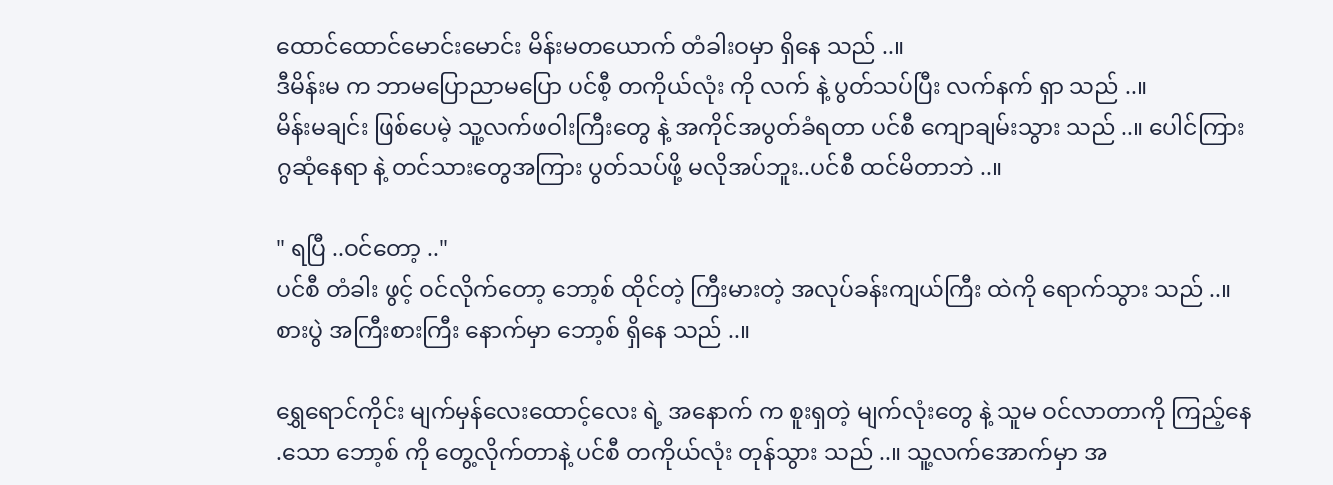ထောင်ထောင်မောင်းမောင်း မိန်းမတယောက် တံခါးဝမှာ ရှိနေ သည် ..။
ဒီမိန်းမ က ဘာမပြောညာမပြော ပင်စီ့ တကိုယ်လုံး ကို လက် နဲ့ ပွတ်သပ်ပြီး လက်နက် ရှာ သည် ..။
မိန်းမချင်း ဖြစ်ပေမဲ့ သူ့လက်ဖဝါးကြီးတွေ နဲ့ အကိုင်အပွတ်ခံရတာ ပင်စီ ကျောချမ်းသွား သည် ..။ ပေါင်ကြား
ဂွဆုံနေရာ နဲ့ တင်သားတွေအကြား ပွတ်သပ်ဖို့ မလိုအပ်ဘူး..ပင်စီ ထင်မိတာဘဲ ..။

" ရပြီ ..ဝင်တော့ .."
ပင်စီ တံခါး ဖွင့် ဝင်လိုက်တော့ ဘော့စ် ထိုင်တဲ့ ကြီးမားတဲ့ အလုပ်ခန်းကျယ်ကြီး ထဲကို ရောက်သွား သည် ..။
စားပွဲ အကြီးစားကြီး နောက်မှာ ဘော့စ် ရှိနေ သည် ..။

ရွှေရောင်ကိုင်း မျက်မှန်လေးထောင့်လေး ရဲ့ အနောက် က စူးရှတဲ့ မျက်လုံးတွေ နဲ့ သူမ ဝင်လာတာကို ကြည့်နေ
.သော ဘော့စ် ကို တွေ့လိုက်တာနဲ့ ပင်စီ တကိုယ်လုံး တုန်သွား သည် ..။ သူ့လက်အောက်မှာ အ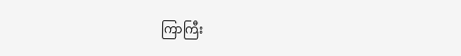ကြာကြီး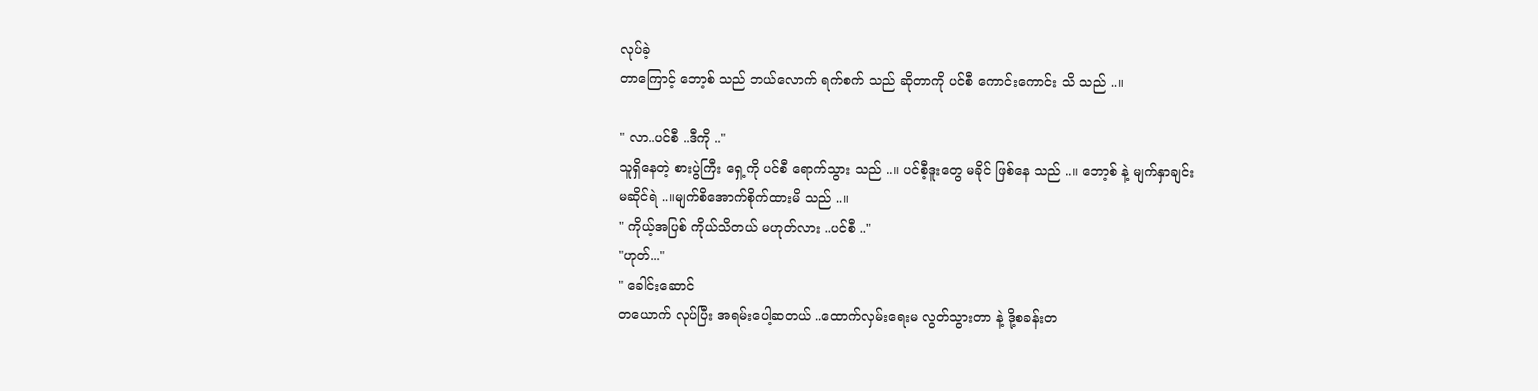လုပ်ခဲ့
တာကြောင့် ဘော့စ် သည် ဘယ်လောက် ရက်စက် သည် ဆိုတာကို ပင်စီ ကောင်းကောင်း သိ သည် ..။

" လာ..ပင်စီ ..ဒီကို .."
သူရှိနေတဲ့ စားပွဲကြီး ရှေ့ကို ပင်စီ ရောက်သွား သည် ..။ ပင်စီ့ဒူးတွေ မခိုင် ဖြစ်နေ သည် ..။ ဘော့စ် နဲ့ မျက်နှာချင်း
မဆိုင်ရဲ ..။မျက်စိအောက်စိုက်ထားမိ သည် ..။
" ကိုယ့်အပြစ် ကိုယ်သိတယ် မဟုတ်လား ..ပင်စီ .."
"ဟုတ်..."
" ခေါင်းဆောင်
တယောက် လုပ်ပြီး အရမ်းပေါ့ဆတယ် ..ထောက်လှမ်းရေးမ လွတ်သွားတာ နဲ့ ဒို့စခန်းတ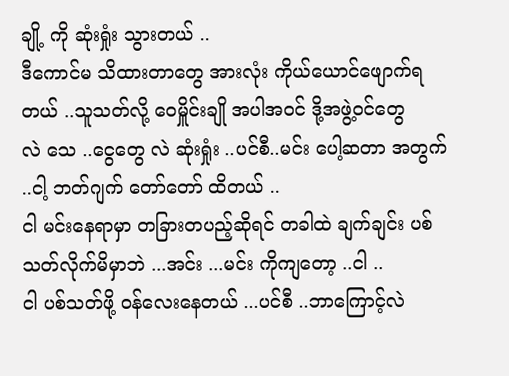ချို့ ကို ဆုံးရှုံး သွားတယ် ..
ဒီကောင်မ သိထားတာတွေ အားလုံး ကိုယ်ယောင်ဖျောက်ရတယ် ..သူသတ်လို့ ဝေမှိူင်းချို အပါအဝင် ဒို့အဖွဲ့ဝင်တွေ
လဲ သေ ..ငွေတွေ လဲ ဆုံးရှုံး ..ပင်စီ..မင်း ပေါ့ဆတာ အတွက် ..ငါ့ ဘတ်ဂျက် တော်တော် ထိတယ် ..
ငါ မင်းနေရာမှာ တခြားတပည့်ဆိုရင် တခါထဲ ချက်ချင်း ပစ်သတ်လိုက်မိမှာဘဲ ...အင်း ...မင်း ကိုကျတော့ ..ငါ ..
ငါ ပစ်သတ်ဖို့ ဝန်လေးနေတယ် ...ပင်စီ ..ဘာကြောင့်လဲ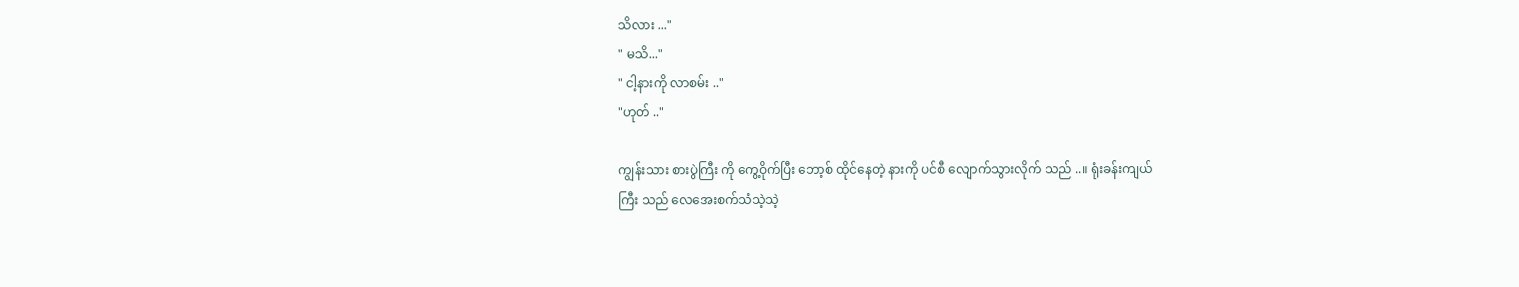သိလား ..."
" မသိ..."
" ငါ့နားကို လာစမ်း .."
"ဟုတ် .."

ကျွန်းသား စားပွဲကြီး ကို ကွေ့ဝိုက်ပြီး ဘော့စ် ထိုင်နေတဲ့ နားကို ပင်စီ လျောက်သွားလိုက် သည် ..။ ရုံးခန်းကျယ်
ကြီး သည် လေအေးစက်သံသဲ့သဲ့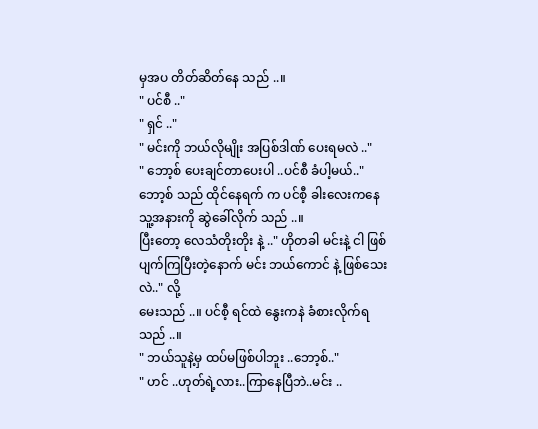မှအပ တိတ်ဆိတ်နေ သည် ..။
" ပင်စီ .."
" ရှင် .."
" မင်းကို ဘယ်လိုမျိုး အပြစ်ဒါဏ် ပေးရမလဲ .."
" ဘော့စ် ပေးချင်တာပေးပါ ..ပင်စီ ခံပါ့မယ်.."
ဘော့စ် သည် ထိုင်နေရက် က ပင်စီ့ ခါးလေးကနေ သူ့အနားကို ဆွဲခေါ်လိုက် သည် ..။
ပြီးတော့ လေသံတိုးတိုး နဲ့ .." ဟိုတခါ မင်းနဲ့ ငါ ဖြစ်ပျက်ကြပြီးတဲ့နောက် မင်း ဘယ်ကောင် နဲ့ ဖြစ်သေးလဲ.." လို့
မေးသည် ..။ ပင်စီ့ ရင်ထဲ နွေးကနဲ ခံစားလိုက်ရ သည် ..။
" ဘယ်သူနဲ့မှ ထပ်မဖြစ်ပါဘူး ..ဘော့စ်.."
" ဟင် ..ဟုတ်ရဲ့လား..ကြာနေပြီဘဲ..မင်း ..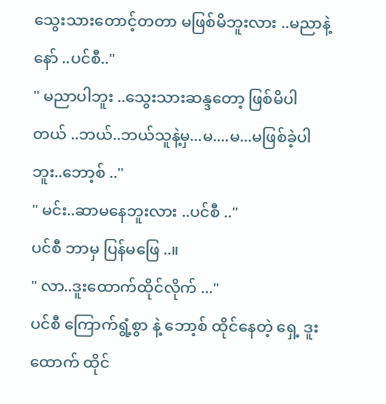သွေးသားတောင့်တတာ မဖြစ်မိဘူးလား ..မညာနဲ့နော် ..ပင်စီ.."
" မညာပါဘူး ..သွေးသားဆန္ဒတော့ ဖြစ်မိပါတယ် ..ဘယ်..ဘယ်သူနဲ့မှ...မ....မ...မဖြစ်ခဲ့ပါဘူး..ဘော့စ် .."
" မင်း..ဆာမနေဘူးလား ..ပင်စီ .."
ပင်စီ ဘာမှ ပြန်မဖြေ ..။
" လာ..ဒူးထောက်ထိုင်လိုက် ..."
ပင်စီ ကြောက်ရွံ့စွာ နဲ့ ဘော့စ် ထိုင်နေတဲ့ ရှေ့ ဒူးထောက် ထိုင်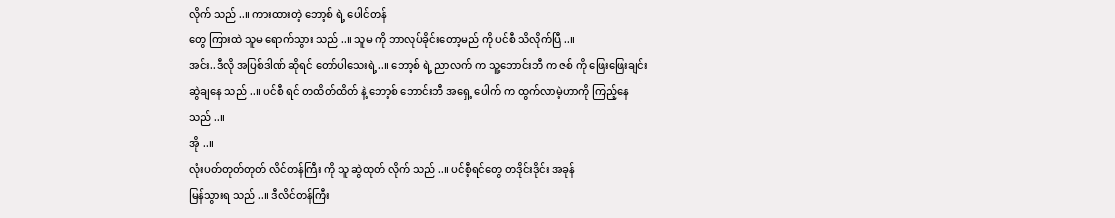လိုက် သည် ..။ ကားထားတဲ့ ဘော့စ် ရဲ့ ပေါင်တန်
တွေ ကြားထဲ သူမ ရောက်သွား သည် ..။ သူမ ကို ဘာလုပ်ခိုင်းတော့မည် ကို ပင်စီ သိလိုက်ပြီ ..။
အင်း..ဒီလို အပြစ်ဒါဏ် ဆိုရင် တော်ပါသေးရဲ့..။ ဘော့စ် ရဲ့ ညာလက် က သူ့ဘောင်းဘီ က ဇစ် ကို ဖြေးဖြေးချင်း
ဆွဲချနေ သည် ..။ ပင်စီ ရင် တထိတ်ထိတ် နဲ့ ဘော့စ် ဘောင်းဘီ အရှေ့ ပေါက် က ထွက်လာမဲ့ဟာကို ကြည့်နေ
သည် ..။
အို ..။
လုံးပတ်တုတ်တုတ် လိင်တန်ကြီး ကို သူ ဆွဲထုတ် လိုက် သည် ..။ ပင်စီ့ရင်တွေ တဒိုင်းဒိုင်း အခုန်
မြန်သွားရ သည် ..။ ဒီလိင်တန်ကြီး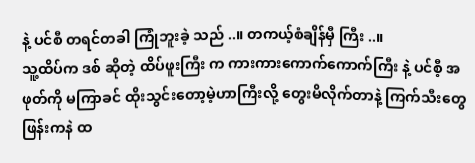နဲ့ ပင်စီ တရင်တခါ ကြုံဘူးခဲ့ သည် ..။ တကယ့်စံချိန်မှီ ကြီး ..။
သူ့ထိပ်က ဒစ် ဆိုတဲ့ ထိပ်ဖူးကြီး က ကားကားကောက်ကောက်ကြီး နဲ့ ပင်စီ့ အဖုတ်ကို မကြာခင် ထိုးသွင်းတော့မဲ့ဟာကြီးလို့ တွေးမိလိုက်တာနဲ့ ကြက်သီးတွေ ဖြန်းကနဲ ထ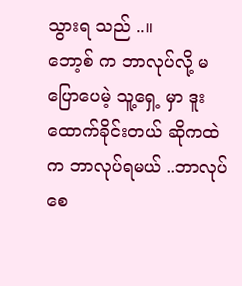သွားရ သည် ..။
ဘော့စ် က ဘာလုပ်လို့ မပြောပေမဲ့ သူ့ရှေ့ မှာ ဒူးထောက်ခိုင်းတယ် ဆိုကထဲက ဘာလုပ်ရမယ် ..ဘာလုပ်စေ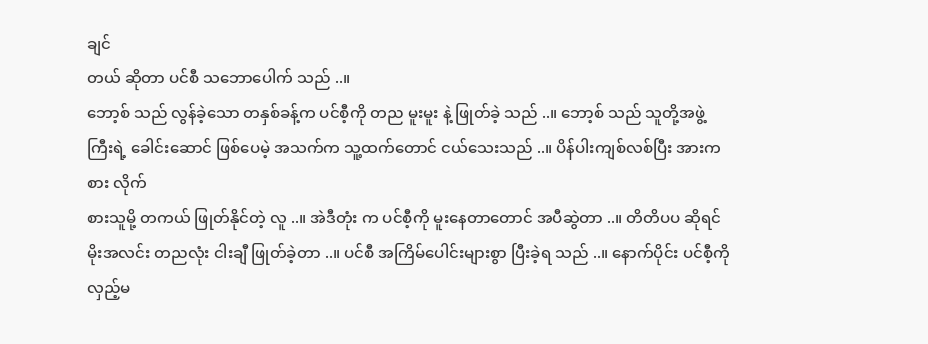ချင်
တယ် ဆိုတာ ပင်စီ သဘောပေါက် သည် ..။
ဘော့စ် သည် လွန်ခဲ့သော တနှစ်ခန့်က ပင်စီ့ကို တည မူးမူး နဲ့ ဖြုတ်ခဲ့ သည် ..။ ဘော့စ် သည် သူတို့အဖွဲ့
ကြီးရဲ့ ခေါင်းဆောင် ဖြစ်ပေမဲ့ အသက်က သူ့ထက်တောင် ငယ်သေးသည် ..။ ပိန်ပါးကျစ်လစ်ပြီး အားကစား လိုက်
စားသူမို့ တကယ် ဖြုတ်နိုင်တဲ့ လူ ..။ အဲဒီတုံး က ပင်စီ့ကို မူးနေတာတောင် အပီဆွဲတာ ..။ တိတိပပ ဆိုရင် မိုးအလင်း တညလုံး ငါးချီ ဖြုတ်ခဲ့တာ ..။ ပင်စီ အကြိမ်ပေါင်းများစွာ ပြီးခဲ့ရ သည် ..။ နောက်ပိုင်း ပင်စီ့ကိုလှည့်မ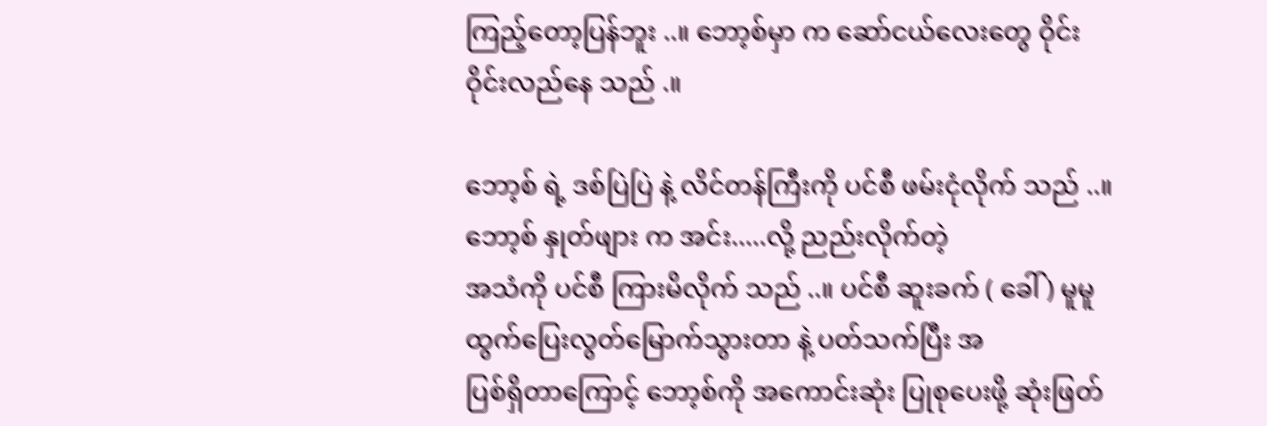ကြည့်တော့ပြန်ဘူး ..။ ဘော့စ်မှာ က ဆော်ငယ်လေးတွေ ဝိုင်းဝိုင်းလည်နေ သည် .။

ဘော့စ် ရဲ့ ဒစ်ပြဲပြဲ နဲ့ လိင်တန်ကြီးကို ပင်စီ ဖမ်းငုံလိုက် သည် ..။ ဘော့စ် နှုတ်ဖျား က အင်း.....လို့ ညည်းလိုက်တဲ့
အသံကို ပင်စီ ကြားမိလိုက် သည် ..။ ပင်စီ ဆူးခက် ( ခေါ် ) မူမူ ထွက်ပြေးလွတ်မြောက်သွားတာ နဲ့ ပတ်သက်ပြီး အ
ပြစ်ရှိတာကြောင့် ဘော့စ်ကို အကောင်းဆုံး ပြုစုပေးဖို့ ဆုံးဖြတ်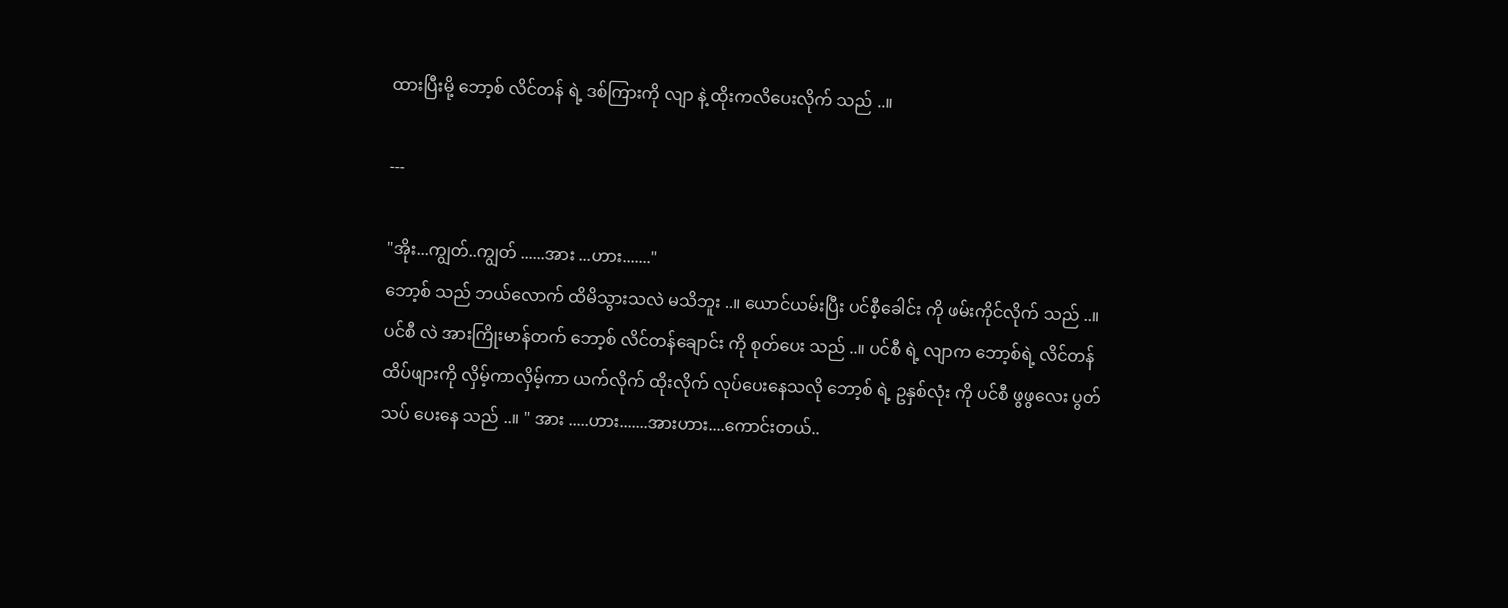ထားပြီးမို့ ဘော့စ် လိင်တန် ရဲ့ ဒစ်ကြားကို လျာ နဲ့ ထိုးကလိပေးလိုက် သည် ..။

---

"အိုး...ကျွတ်..ကျွတ် ......အား ...ဟား......."
ဘော့စ် သည် ဘယ်လောက် ထိမိသွားသလဲ မသိဘူး ..။ ယောင်ယမ်းပြီး ပင်စီ့ခေါင်း ကို ဖမ်းကိုင်လိုက် သည် ..။
ပင်စီ လဲ အားကြိုးမာန်တက် ဘော့စ် လိင်တန်ချောင်း ကို စုတ်ပေး သည် ..။ ပင်စီ ရဲ့ လျာက ဘော့စ်ရဲ့ လိင်တန်
ထိပ်ဖျားကို လှိမ့်ကာလှိမ့်ကာ ယက်လိုက် ထိုးလိုက် လုပ်ပေးနေသလို ဘော့စ် ရဲ့ ဥနှစ်လုံး ကို ပင်စီ ဖွဖွလေး ပွတ်
သပ် ပေးနေ သည် ..။ " အား .....ဟား.......အားဟား....ကောင်းတယ်..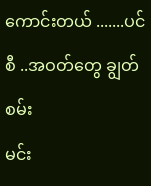ကောင်းတယ် .......ပင်စီ ..အဝတ်တွေ ချွတ်စမ်း
မင်း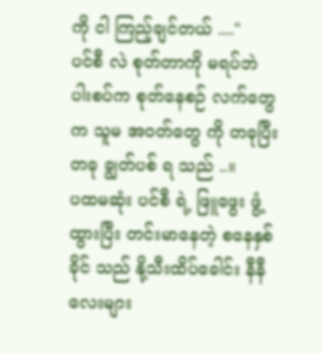ကို ငါ ကြည့်ချင်တယ် ...."
ပင်စီ လဲ စုတ်တာကို မရပ်ဘဲ ပါးစပ်က စုတ်နေစဉ် လက်တွေက သူမ အဝတ်တွေ ကို တခုပြီးတခု ချွတ်ပစ် ရ သည် ..။
ပထမဆုံး ပင်စီ ရဲ့ ဖြူဖွေး ဖွံ့ထွားပြီး တင်းမာနေတဲ့ စနေနှစ်ခိုင် သည် နို့သီးထိပ်ခေါင်း နီနီလေးများ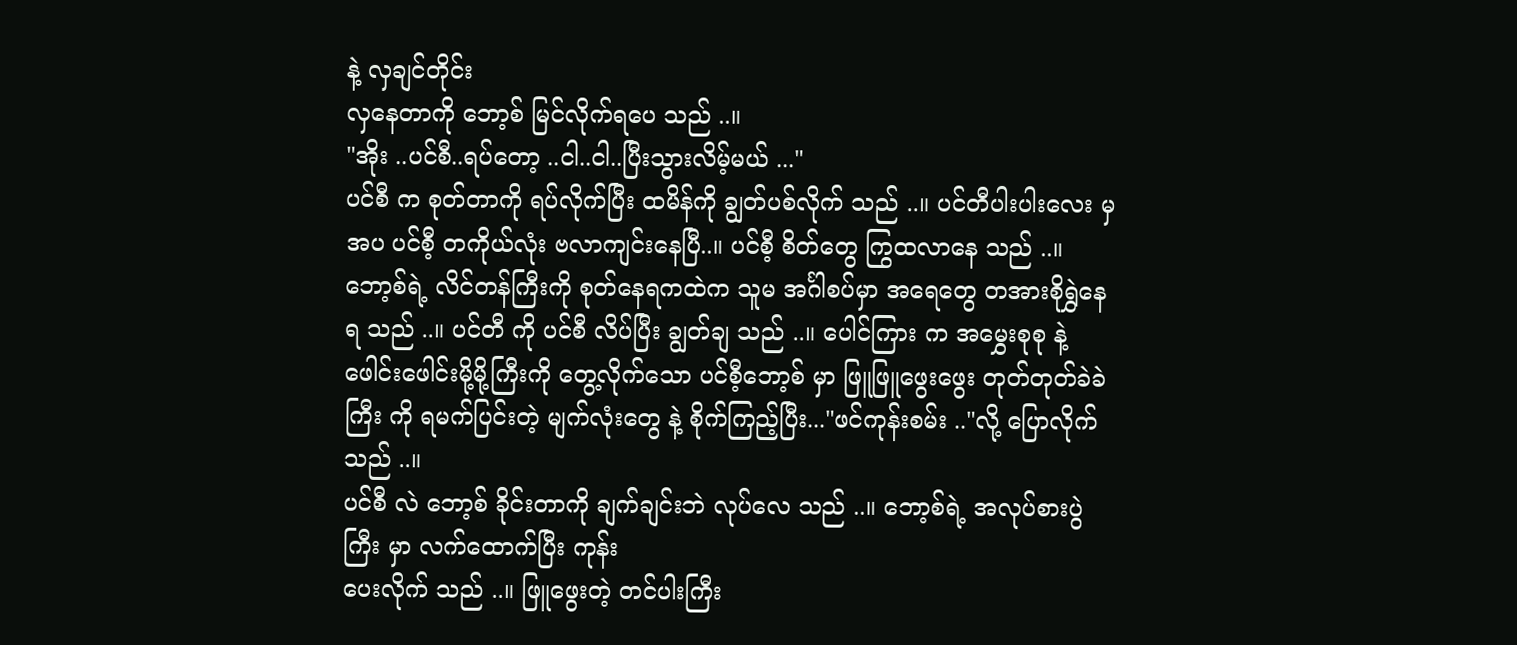နဲ့ လှချင်တိုင်း
လှနေတာကို ဘော့စ် မြင်လိုက်ရပေ သည် ..။
"အိုး ..ပင်စီ..ရပ်တော့ ..ငါ..ငါ..ပြီးသွားလိမ့်မယ် ..."
ပင်စီ က စုတ်တာကို ရပ်လိုက်ပြီး ထမိန်ကို ချွတ်ပစ်လိုက် သည် ..။ ပင်တီပါးပါးလေး မှအပ ပင်စီ့ တကိုယ်လုံး ဗလာကျင်းနေပြီ..။ ပင်စီ့ စိတ်တွေ ကြွထလာနေ သည် ..။ ဘော့စ်ရဲ့ လိင်တန်ကြီးကို စုတ်နေရကထဲက သူမ အင်္ဂါစပ်မှာ အရေတွေ တအားစိုရွှဲနေရ သည် ..။ ပင်တီ ကို ပင်စီ လိပ်ပြီး ချွတ်ချ သည် ..။ ပေါင်ကြား က အမွှေးစုစု နဲ့ ဖေါင်းဖေါင်းမို့မို့ကြီးကို တွေ့လိုက်သော ပင်စီ့ဘော့စ် မှာ ဖြူဖြူဖွေးဖွေး တုတ်တုတ်ခဲခဲကြီး ကို ရမက်ပြင်းတဲ့ မျက်လုံးတွေ နဲ့ စိုက်ကြည့်ပြီး..."ဖင်ကုန်းစမ်း .."လို့ ပြောလိုက် သည် ..။
ပင်စီ လဲ ဘော့စ် ခိုင်းတာကို ချက်ချင်းဘဲ လုပ်လေ သည် ..။ ဘော့စ်ရဲ့ အလုပ်စားပွဲကြီး မှာ လက်ထောက်ပြီး ကုန်း
ပေးလိုက် သည် ..။ ဖြူဖွေးတဲ့ တင်ပါးကြီး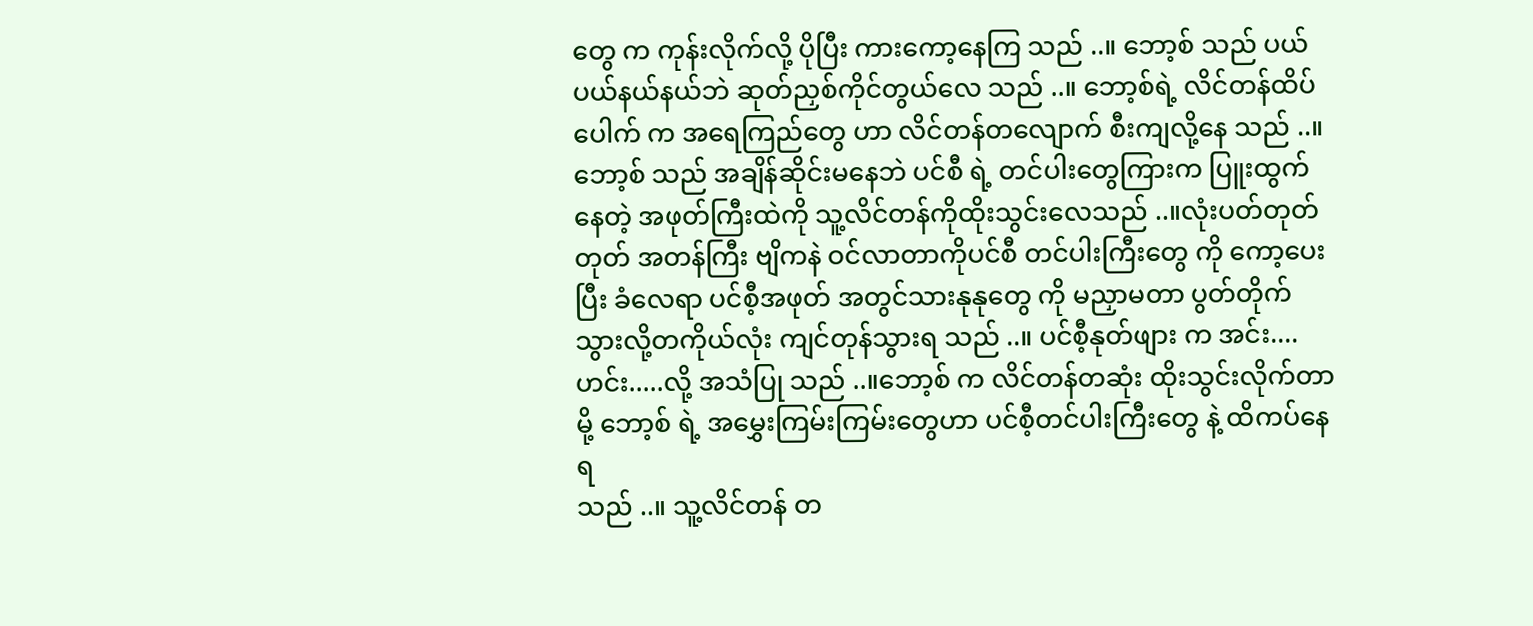တွေ က ကုန်းလိုက်လို့ ပိုပြီး ကားကော့နေကြ သည် ..။ ဘော့စ် သည် ပယ်ပယ်နယ်နယ်ဘဲ ဆုတ်ညှစ်ကိုင်တွယ်လေ သည် ..။ ဘော့စ်ရဲ့ လိင်တန်ထိပ်ပေါက် က အရေကြည်တွေ ဟာ လိင်တန်တလျောက် စီးကျလို့နေ သည် ..။ ဘော့စ် သည် အချိန်ဆိုင်းမနေဘဲ ပင်စီ ရဲ့ တင်ပါးတွေကြားက ပြူးထွက်
နေတဲ့ အဖုတ်ကြီးထဲကို သူ့လိင်တန်ကိုထိုးသွင်းလေသည် ..။လုံးပတ်တုတ်တုတ် အတန်ကြီး ဗျိကနဲ ဝင်လာတာကိုပင်စီ တင်ပါးကြီးတွေ ကို ကော့ပေးပြီး ခံလေရာ ပင်စီ့အဖုတ် အတွင်သားနုနုတွေ ကို မညှာမတာ ပွတ်တိုက်သွားလို့တကိုယ်လုံး ကျင်တုန်သွားရ သည် ..။ ပင်စီ့နုတ်ဖျား က အင်း....ဟင်း.....လို့ အသံပြု သည် ..။ဘော့စ် က လိင်တန်တဆုံး ထိုးသွင်းလိုက်တာမို့ ဘော့စ် ရဲ့ အမွှေးကြမ်းကြမ်းတွေဟာ ပင်စီ့တင်ပါးကြီးတွေ နဲ့ ထိကပ်နေရ
သည် ..။ သူ့လိင်တန် တ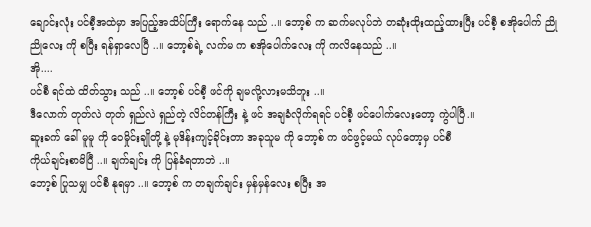ချောင်းလုံး ပင်စီ့အထဲမှာ အပြည့်အသိပ်ကြီး ရောက်နေ သည် ..။ ဘော့စ် က ဆက်မလုပ်ဘဲ တဆုံးထိုးထည့်ထားပြီး ပင်စီ့ စအိုပေါက် ညိုညိုလေး ကို စပြီး ရန်ရှာလေပြီ ..။ ဘော့စ်ရဲ့ လက်မ က စအိုပေါက်လေး ကို ကလိနေသည် ..။
အို....
ပင်စီ ရင်ထဲ ထိတ်သွား သည် ..။ ဘော့စ် ပင်စီ့ ဖင်ကို ချမလို့လားမသိဘူး ..။
ဒီလောက် တုတ်လဲ တုတ် ရှည်လဲ ရှည်တဲ့ လိင်တန်ကြီး နဲ့ ဖင် အချခံလိုက်ရရင် ပင်စီ့ ဖင်ပေါက်လေးတော့ ကွဲပါပြီ.။
ဆူးခက် ခေါ် မူမူ ကို ဝေမှိုင်းချိုတို့ နဲ့ မုဒိန်းကျင့်ခိုင်းတာ အခုသူမ ကို ဘော့စ် က ဖင်ဖွင့်မယ် လုပ်တော့မှ ပင်စီ
ကိုယ်ချင်းစာမိပြီ ..။ ချက်ချင်း ကို ပြန်ခံရတာဘဲ ..။
ဘော့စ် ပြုသမျှ ပင်စီ နုရမှာ ..။ ဘော့စ် က တချက်ချင်း မှန်မှန်လေး စပြီး အ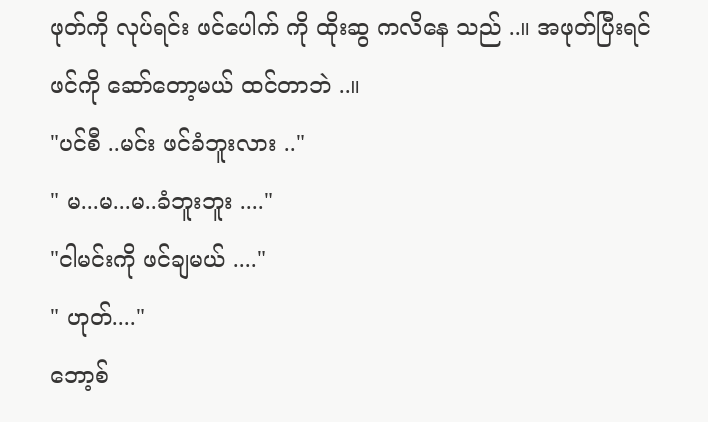ဖုတ်ကို လုပ်ရင်း ဖင်ပေါက် ကို ထိုးဆွ ကလိနေ သည် ..။ အဖုတ်ပြီးရင် ဖင်ကို ဆော်တော့မယ် ထင်တာဘဲ ..။
"ပင်စီ ..မင်း ဖင်ခံဘူးလား .."
" မ...မ...မ..ခံဘူးဘူး ...."
"ငါမင်းကို ဖင်ချမယ် ...."
" ဟုတ်...."
ဘော့စ်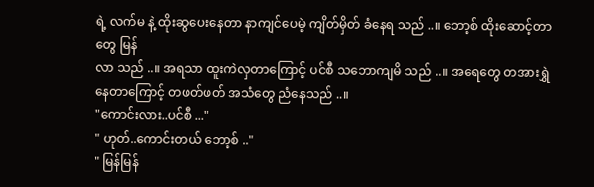ရဲ့ လက်မ နဲ့ ထိုးဆွပေးနေတာ နာကျင်ပေမဲ့ ကျိတ်မှိတ် ခံနေရ သည် ..။ ဘော့စ် ထိုးဆောင့်တာတွေ မြန်
လာ သည် ..။ အရသာ ထူးကဲလှတာကြောင့် ပင်စီ သဘောကျမိ သည် ..။ အရေတွေ တအားရွှဲနေတာကြောင့် တဖတ်ဖတ် အသံတွေ ညံနေသည် ..။
"ကောင်းလား..ပင်စီ ..."
" ဟုတ်..ကောင်းတယ် ဘော့စ် .."
" မြန်မြန်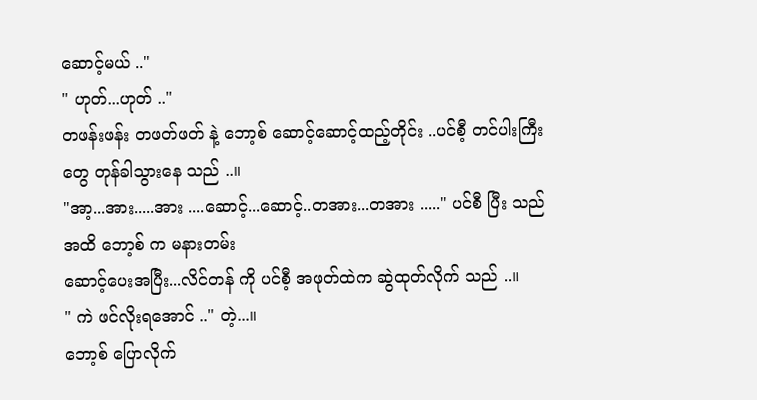ဆောင့်မယ် .."
" ဟုတ်...ဟုတ် .."
တဖန်းဖန်း တဖတ်ဖတ် နဲ့ ဘော့စ် ဆောင့်ဆောင့်ထည့်တိုင်း ..ပင်စီ့ တင်ပါးကြီးတွေ တုန်ခါသွားနေ သည် ..။
"အာ့...အား.....အား ....ဆောင့်...ဆောင့်..တအား...တအား ....." ပင်စီ ပြီး သည် အထိ ဘော့စ် က မနားတမ်း
ဆောင့်ပေးအပြီး...လိင်တန် ကို ပင်စီ့ အဖုတ်ထဲက ဆွဲထုတ်လိုက် သည် ..။
" ကဲ ဖင်လိုးရအောင် .." တဲ့...။
ဘော့စ် ပြောလိုက်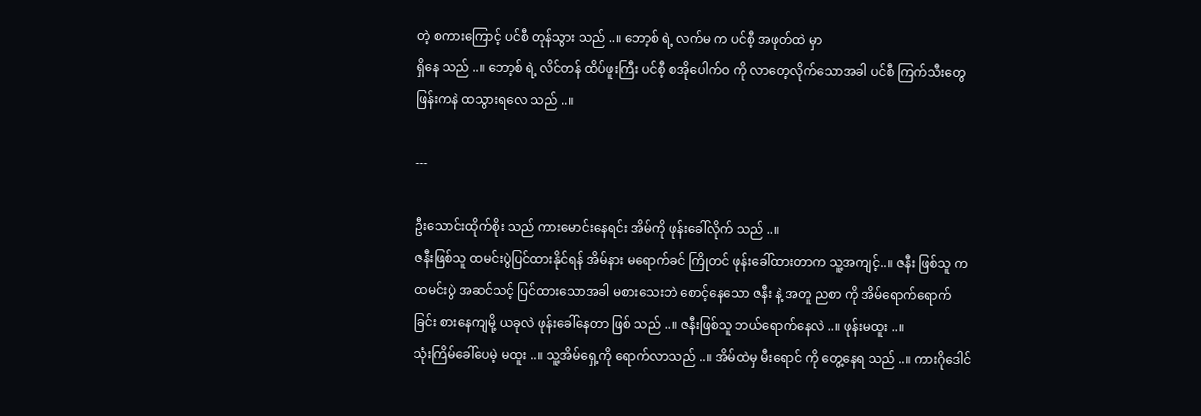တဲ့ စကားကြောင့် ပင်စီ တုန်သွား သည် ..။ ဘော့စ် ရဲ့ လက်မ က ပင်စီ့ အဖုတ်ထဲ မှာ
ရှိနေ သည် ..။ ဘော့စ် ရဲ့ လိင်တန် ထိပ်ဖူးကြီး ပင်စီ့ စအိုပေါက်ဝ ကို လာတေ့လိုက်သောအခါ ပင်စီ ကြက်သီးတွေ
ဖြန်းကနဲ ထသွားရလေ သည် ..။

---

ဦးသောင်းထိုက်စိုး သည် ကားမောင်းနေရင်း အိမ်ကို ဖုန်းခေါ်လိုက် သည် ..။
ဇနီးဖြစ်သူ ထမင်းပွဲပြင်ထားနိုင်ရန် အိမ်နား မရောက်ခင် ကြိုတင် ဖုန်းခေါ်ထားတာက သူ့အကျင့်..။ ဇနီး ဖြစ်သူ က
ထမင်းပွဲ အဆင်သင့် ပြင်ထားသောအခါ မစားသေးဘဲ စောင့်နေသော ဇနီး နဲ့ အတူ ညစာ ကို အိမ်ရောက်ရောက်
ခြင်း စားနေကျမို့ ယခုလဲ ဖုန်းခေါ်နေတာ ဖြစ် သည် ..။ ဇနီးဖြစ်သူ ဘယ်ရောက်နေလဲ ..။ ဖုန်းမထူး ..။
သုံးကြိမ်ခေါ်ပေမဲ့ မထူး ..။ သူ့အိမ်ရှေ့ကို ရောက်လာသည် ..။ အိမ်ထဲမှ မီးရောင် ကို တွေ့နေရ သည် ..။ ကားဂိုဒေါင်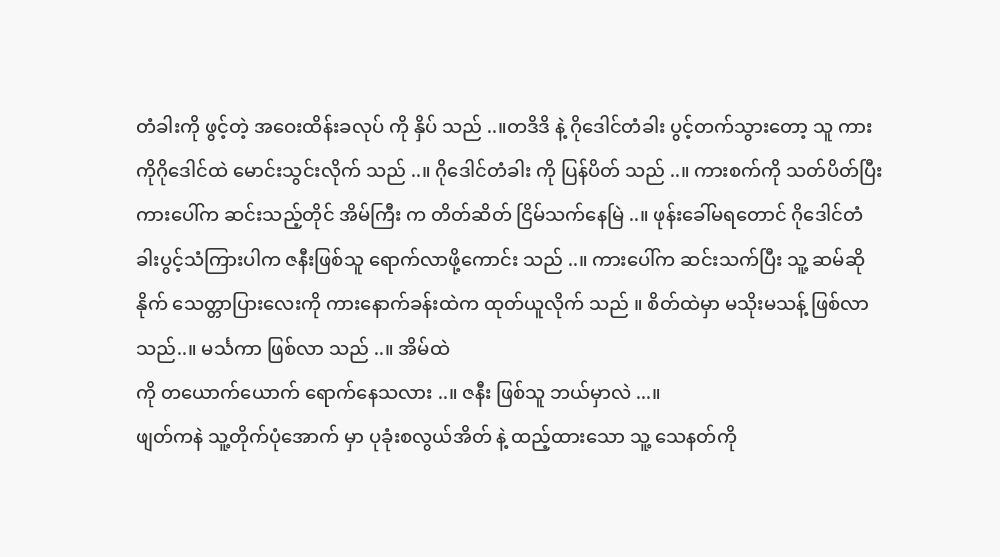တံခါးကို ဖွင့်တဲ့ အဝေးထိန်းခလုပ် ကို နှိပ် သည် ..။တဒိဒိ နဲ့ ဂိုဒေါင်တံခါး ပွင့်တက်သွားတော့ သူ ကားကိုဂိုဒေါင်ထဲ မောင်းသွင်းလိုက် သည် ..။ ဂိုဒေါင်တံခါး ကို ပြန်ပိတ် သည် ..။ ကားစက်ကို သတ်ပိတ်ပြီး ကားပေါ်က ဆင်းသည့်တိုင် အိမ်ကြီး က တိတ်ဆိတ် ငြိမ်သက်နေမြဲ ..။ ဖုန်းခေါ်မရတောင် ဂိုဒေါင်တံခါးပွင့်သံကြားပါက ဇနီးဖြစ်သူ ရောက်လာဖို့ကောင်း သည် ..။ ကားပေါ်က ဆင်းသက်ပြီး သူ့ ဆမ်ဆိုနိုက် သေတ္တာပြားလေးကို ကားနောက်ခန်းထဲက ထုတ်ယူလိုက် သည် ။ စိတ်ထဲမှာ မသိုးမသန့် ဖြစ်လာ သည်..။ မင်္သကာ ဖြစ်လာ သည် ..။ အိမ်ထဲ
ကို တယောက်ယောက် ရောက်နေသလား ..။ ဇနီး ဖြစ်သူ ဘယ်မှာလဲ ...။
ဖျတ်ကနဲ သူ့တိုက်ပုံအောက် မှာ ပုခုံးစလွယ်အိတ် နဲ့ ထည့်ထားသော သူ့ သေနတ်ကို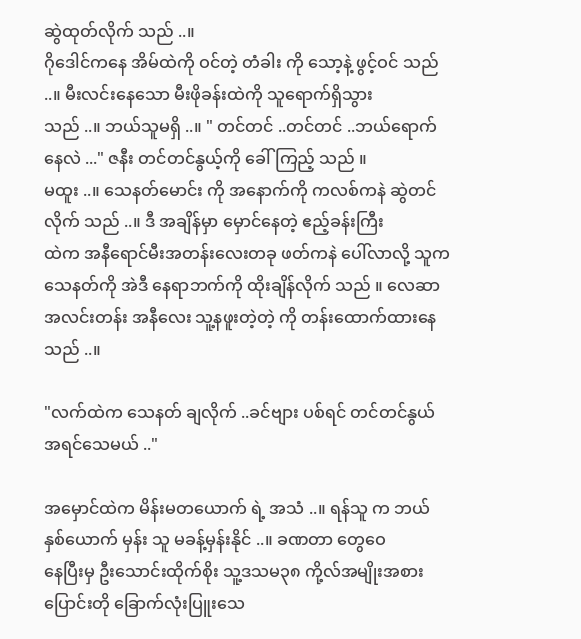ဆွဲထုတ်လိုက် သည် ..။
ဂိုဒေါင်ကနေ အိမ်ထဲကို ဝင်တဲ့ တံခါး ကို သော့နဲ့ ဖွင့်ဝင် သည် ..။ မီးလင်းနေသော မီးဖိုခန်းထဲကို သူရောက်ရှိသွား
သည် ..။ ဘယ်သူမရှိ ..။ " တင်တင် ..တင်တင် ..ဘယ်ရောက်နေလဲ ..." ဇနီး တင်တင်နွယ့်ကို ခေါ်ကြည့် သည် ။
မထူး ..။ သေနတ်မောင်း ကို အနောက်ကို ကလစ်ကနဲ ဆွဲတင်လိုက် သည် ..။ ဒီ အချိန်မှာ မှောင်နေတဲ့ ဧည့်ခန်းကြီး
ထဲက အနီရောင်မီးအတန်းလေးတခု ဖတ်ကနဲ ပေါ်လာလို့ သူကသေနတ်ကို အဲဒီ နေရာဘက်ကို ထိုးချိန်လိုက် သည် ။ လေဆာအလင်းတန်း အနီလေး သူ့နဖူးတဲ့တဲ့ ကို တန်းထောက်ထားနေ သည် ..။

"လက်ထဲက သေနတ် ချလိုက် ..ခင်ဗျား ပစ်ရင် တင်တင်နွယ်အရင်သေမယ် .."

အမှောင်ထဲက မိန်းမတယောက် ရဲ့ အသံ ..။ ရန်သူ က ဘယ်နှစ်ယောက် မှန်း သူ မခန့်မှန်းနိုင် ..။ ခဏတာ တွေဝေ
နေပြီးမှ ဦးသောင်းထိုက်စိုး သူ့ဒသမ၃၈ ကို့လ်အမျိုးအစား ပြောင်းတို ခြောက်လုံးပြူးသေ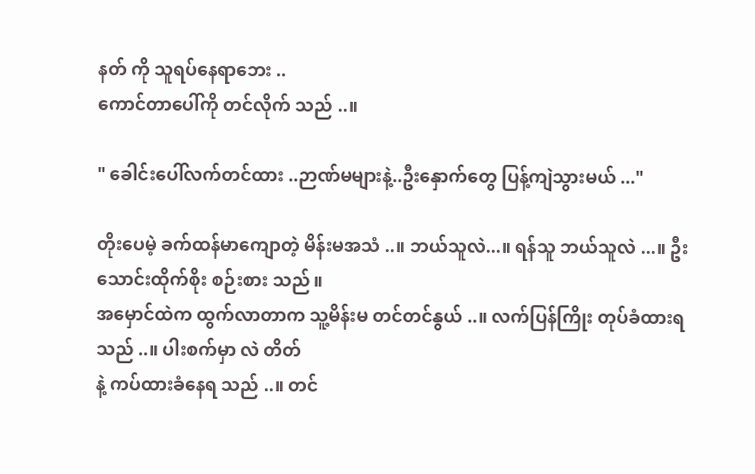နတ် ကို သူရပ်နေရာဘေး ..
ကောင်တာပေါ်ကို တင်လိုက် သည် ..။

" ခေါင်းပေါ်လက်တင်ထား ..ဉာဏ်မများနဲ့..ဦးနှောက်တွေ ပြန့်ကျဲသွားမယ် ..."

တိုးပေမဲ့ ခက်ထန်မာကျောတဲ့ မိန်းမအသံ ..။ ဘယ်သူလဲ...။ ရန်သူ ဘယ်သူလဲ ...။ ဦးသောင်းထိုက်စိုး စဉ်းစား သည်။
အမှောင်ထဲက ထွက်လာတာက သူ့မိန်းမ တင်တင်နွယ် ..။ လက်ပြန်ကြိုး တုပ်ခံထားရ သည် ..။ ပါးစက်မှာ လဲ တိတ်
နဲ့ ကပ်ထားခံနေရ သည် ..။ တင်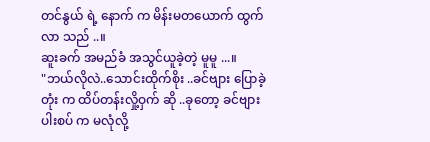တင်နွယ် ရဲ့ နောက် က မိန်းမတယောက် ထွက်လာ သည် ..။
ဆူးခက် အမည်ခံ အသွင်ယူခဲ့တဲ့ မူမူ ...။
"ဘယ်လိုလဲ..သောင်းထိုက်စိုး ..ခင်ဗျား ပြောခဲ့တုံး က ထိပ်တန်းလှို့ဝှက် ဆို ..ခုတော့ ခင်ဗျား ပါးစပ် က မလုံလို့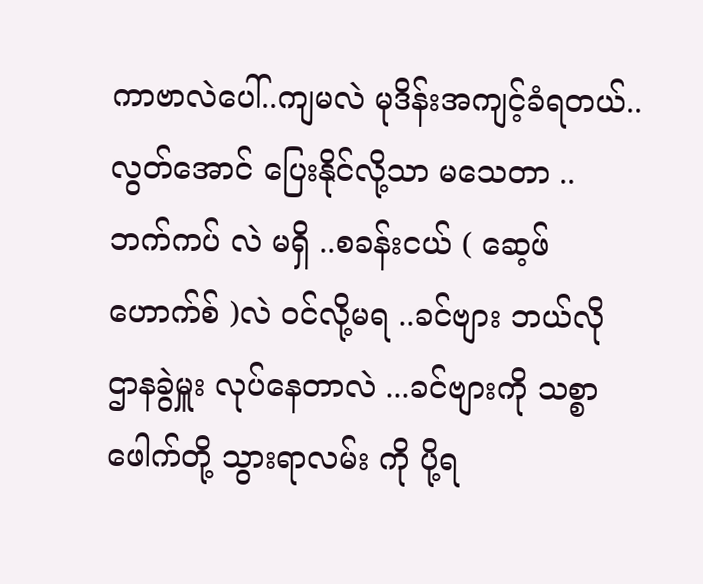ကာဗာလဲပေါ်..ကျမလဲ မုဒိန်းအကျင့်ခံရတယ်..လွတ်အောင် ပြေးနိုင်လို့သာ မသေတာ .. ဘက်ကပ် လဲ မရှိ ..စခန်းငယ် ( ဆေ့ဖ်ဟောက်စ် )လဲ ဝင်လို့မရ ..ခင်ဗျား ဘယ်လို ဌာနခွဲမှူး လုပ်နေတာလဲ ...ခင်ဗျားကို သစ္စာဖေါက်တို့ သွားရာလမ်း ကို ပို့ရ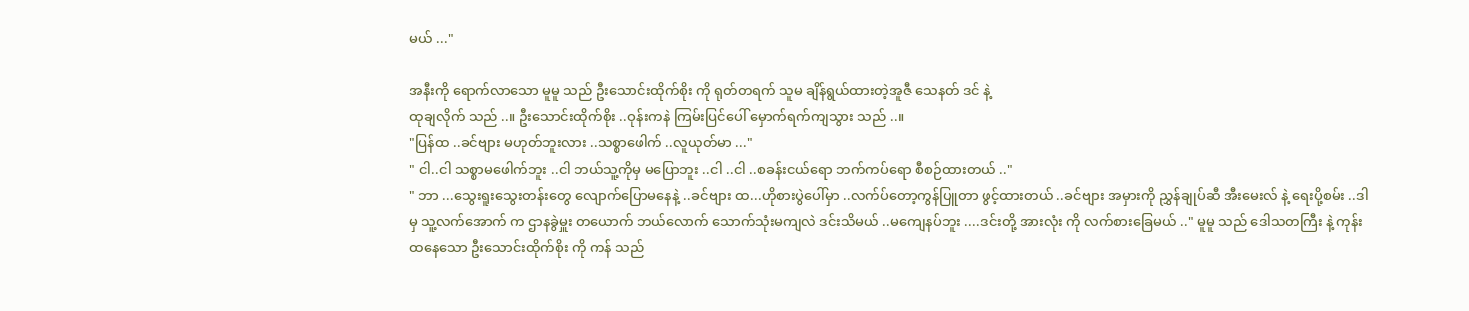မယ် ..."

အနီးကို ရောက်လာသော မူမူ သည် ဦးသောင်းထိုက်စိုး ကို ရုတ်တရက် သူမ ချိန်ရွယ်ထားတဲ့အူဇီ သေနတ် ဒင် နဲ့
ထုချလိုက် သည် ..။ ဦးသောင်းထိုက်စိုး ..ဝုန်းကနဲ ကြမ်းပြင်ပေါ် မှောက်ရက်ကျသွား သည် ..။
"ပြန်ထ ..ခင်ဗျား မဟုတ်ဘူးလား ..သစ္စာဖေါက် ..လူယုတ်မာ ..."
" ငါ..ငါ သစ္စာမဖေါက်ဘူး ..ငါ ဘယ်သူ့ကိုမှ မပြောဘူး ..ငါ ..ငါ ..စခန်းငယ်ရော ဘက်ကပ်ရော စီစဉ်ထားတယ် .."
" ဘာ ...သွေးရူးသွေးတန်းတွေ လျောက်ပြောမနေနဲ့ ..ခင်ဗျား ထ...ဟိုစားပွဲပေါ်မှာ ..လက်ပ်တော့ကွန်ပြူတာ ဖွင့်ထားတယ် ..ခင်ဗျား အမှားကို ညွှန်ချုပ်ဆီ အီးမေးလ် နဲ့ ရေးပို့စမ်း ..ဒါမှ သူ့လက်အောက် က ဌာနခွဲမှူး တယောက် ဘယ်လောက် သောက်သုံးမကျလဲ ဒင်းသိမယ် ..မကျေနပ်ဘူး ....ဒင်းတို့ အားလုံး ကို လက်စားခြေမယ် .." မူမူ သည် ဒေါသတကြီး နဲ့ ကုန်းထနေသော ဦးသောင်းထိုက်စိုး ကို ကန် သည်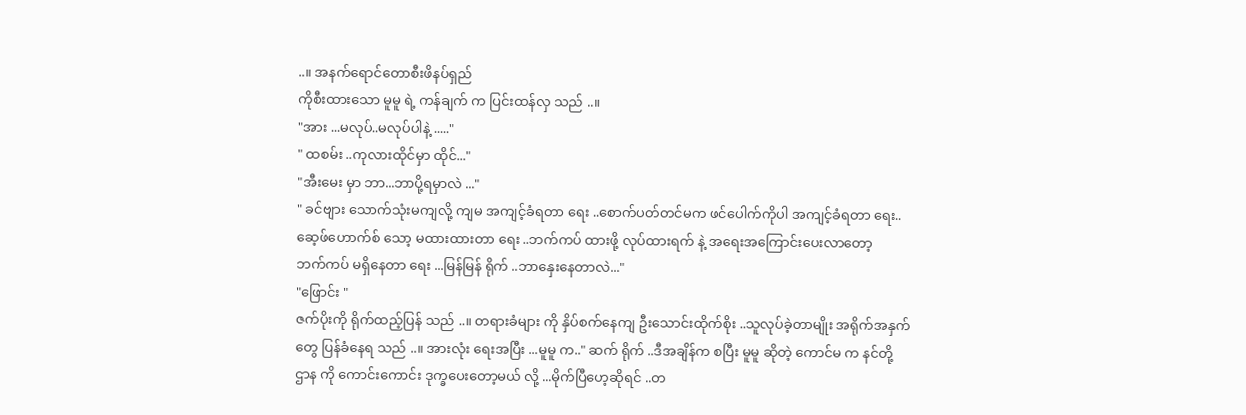..။ အနက်ရောင်တောစီးဖိနပ်ရှည်
ကိုစီးထားသော မူမူ ရဲ့ ကန်ချက် က ပြင်းထန်လှ သည် ..။
"အား ...မလုပ်..မလုပ်ပါနဲ့ ....."
" ထစမ်း ..ကုလားထိုင်မှာ ထိုင်..."
"အီးမေး မှာ ဘာ...ဘာပို့ရမှာလဲ ..."
" ခင်ဗျား သောက်သုံးမကျလို့ ကျမ အကျင့်ခံရတာ ရေး ..စောက်ပတ်တင်မက ဖင်ပေါက်ကိုပါ အကျင့်ခံရတာ ရေး..
ဆေ့ဖ်ဟောက်စ် သော့ မထားထားတာ ရေး ..ဘက်ကပ် ထားဖို့ လုပ်ထားရက် နဲ့ အရေးအကြောင်းပေးလာတော့
ဘက်ကပ် မရှိနေတာ ရေး ...မြန်မြန် ရိုက် ..ဘာနှေးနေတာလဲ..."
"ဖြောင်း "
ဇက်ပိုးကို ရိုက်ထည့်ပြန် သည် ..။ တရားခံများ ကို နှိပ်စက်နေကျ ဦးသောင်းထိုက်စိုး ..သူလုပ်ခဲ့တာမျိုး အရိုက်အနှက်
တွေ ပြန်ခံနေရ သည် ..။ အားလုံး ရေးအပြီး ...မူမူ က.." ဆက် ရိုက် ..ဒီအချိန်က စပြီး မူမူ ဆိုတဲ့ ကောင်မ က နင်တို့
ဌာန ကို ကောင်းကောင်း ဒုက္ခပေးတော့မယ် လို့ ...မိုက်ပြီဟေ့ဆိုရင် ..တ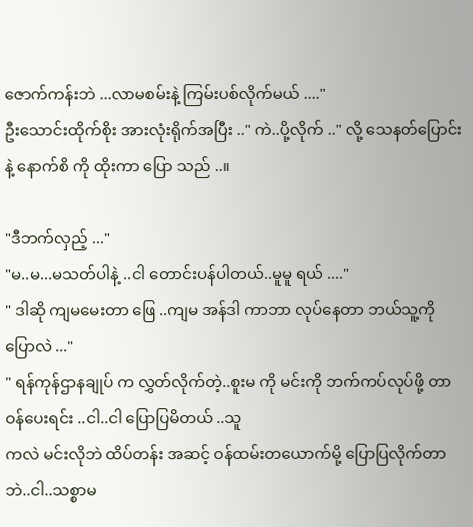ဇောက်ကန်းဘဲ ...လာမစမ်းနဲ့ ကြမ်းပစ်လိုက်မယ် ...."
ဦးသောင်းထိုက်စိုး အားလုံးရိုက်အပြီး .." ကဲ..ပို့လိုက် .." လို့ သေနတ်ပြောင်း နဲ့ နောက်စိ ကို ထိုးကာ ပြော သည် ..။

"ဒီဘက်လှည့် ..."
"မ..မ...မသတ်ပါနဲ့ ..ငါ တောင်းပန်ပါတယ်..မူမူ ရယ် ...."
" ဒါဆို ကျမမေးတာ ဖြေ ..ကျမ အန်ဒါ ကာဘာ လုပ်နေတာ ဘယ်သူ့ကိုပြောလဲ ..."
" ရန်ကုန်ဌာနချုပ် က လွှတ်လိုက်တဲ့..စူးမ ကို မင်းကို ဘက်ကပ်လုပ်ဖို့ တာဝန်ပေးရင်း ..ငါ..ငါ ပြောပြမိတယ် ..သူ
ကလဲ မင်းလိုဘဲ ထိပ်တန်း အဆင့် ဝန်ထမ်းတယောက်မို့ ပြောပြလိုက်တာဘဲ..ငါ..သစ္စာမ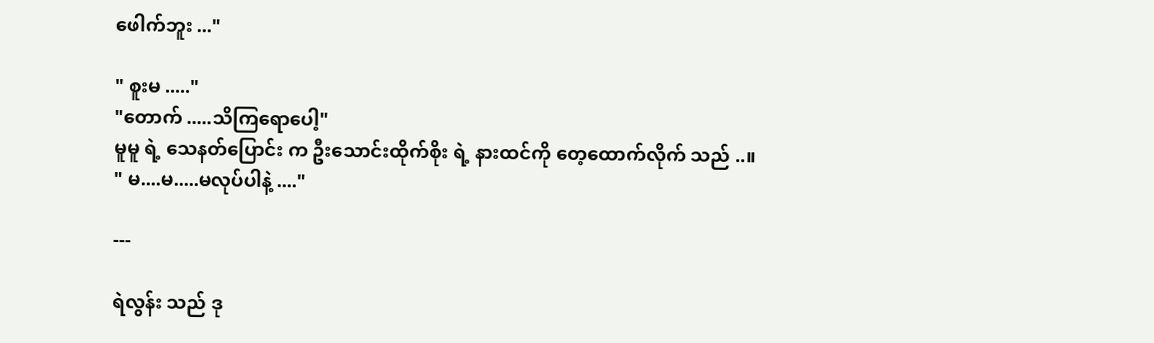ဖေါက်ဘူး ..."

" စူးမ ....."
"တောက် .....သိကြရောပေါ့"
မူမူ ရဲ့ သေနတ်ပြောင်း က ဦးသောင်းထိုက်စိုး ရဲ့ နားထင်ကို တေ့ထောက်လိုက် သည် ..။
" မ....မ.....မလုပ်ပါနဲ့ ...."

---

ရဲလွန်း သည် ဒု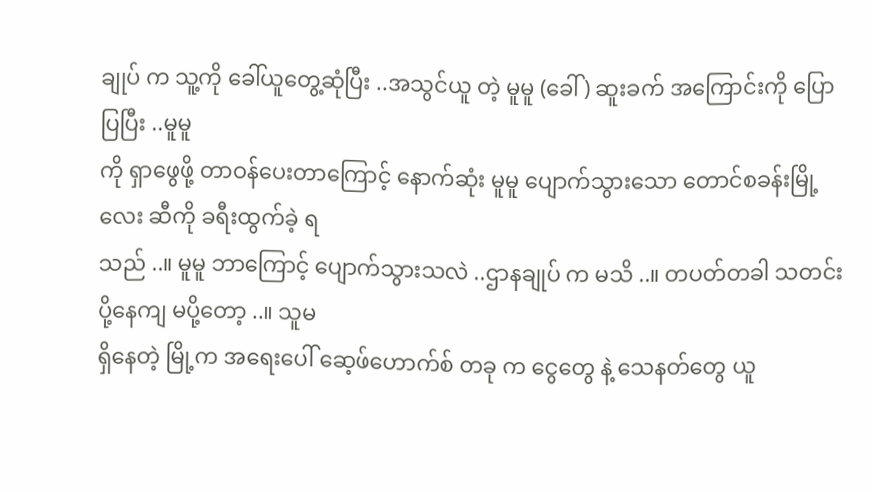ချုပ် က သူ့ကို ခေါ်ယူတွေ့ဆုံပြီး ..အသွင်ယူ တဲ့ မူမူ (ခေါ် ) ဆူးခက် အကြောင်းကို ပြောပြပြီး ..မူမူ
ကို ရှာဖွေဖို့ တာဝန်ပေးတာကြောင့် နောက်ဆုံး မူမူ ပျောက်သွားသော တောင်စခန်းမြို့လေး ဆီကို ခရီးထွက်ခဲ့ ရ
သည် ..။ မူမူ ဘာကြောင့် ပျောက်သွားသလဲ ..ဌာနချုပ် က မသိ ..။ တပတ်တခါ သတင်းပို့နေကျ မပို့တော့ ..။ သူမ
ရှိနေတဲ့ မြို့က အရေးပေါ် ဆေ့ဖ်ဟောက်စ် တခု က ငွေတွေ နဲ့ သေနတ်တွေ ယူ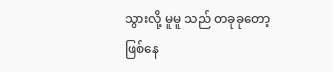သွားလို့ မူမူ သည် တခုခုတော့ ဖြစ်နေ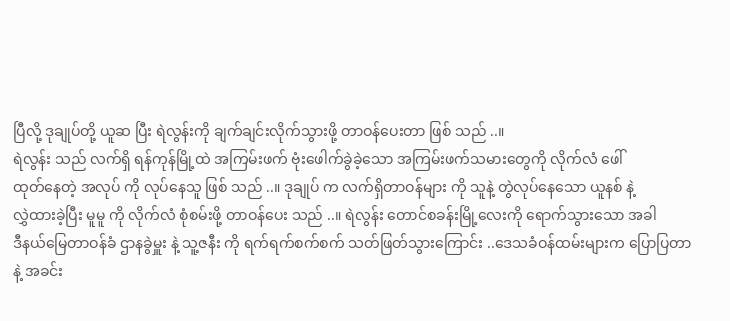ပြီလို့ ဒုချုပ်တို့ ယူဆ ပြီး ရဲလွန်းကို ချက်ချင်းလိုက်သွားဖို့ တာဝန်ပေးတာ ဖြစ် သည် ..။
ရဲလွန်း သည် လက်ရှိ ရန်ကုန်မြို့ထဲ အကြမ်းဖက် ဗုံးဖေါက်ခွဲခဲ့သော အကြမ်းဖက်သမားတွေကို လိုက်လံ ဖေါ်
ထုတ်နေတဲ့ အလုပ် ကို လုပ်နေသူ ဖြစ် သည် ..။ ဒုချုပ် က လက်ရှိတာဝန်များ ကို သူနဲ့ တွဲလုပ်နေသော ယူနစ် နဲ့
လွှဲထားခဲ့ပြီး မူမူ ကို လိုက်လံ စုံစမ်းဖို့ တာဝန်ပေး သည် ..။ ရဲလွန်း တောင်စခန်းမြို့လေးကို ရောက်သွားသော အခါ
ဒီနယ်မြေတာဝန်ခံ ဌာနခွဲမှူး နဲ့ သူ့ဇနီး ကို ရက်ရက်စက်စက် သတ်ဖြတ်သွားကြောင်း ..ဒေသခံဝန်ထမ်းများက ပြောပြတာနဲ့ အခင်း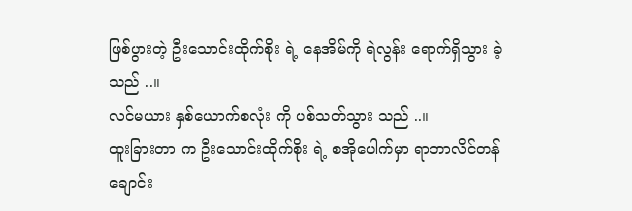ဖြစ်ပွားတဲ့ ဦးသောင်းထိုက်စိုး ရဲ့ နေအိမ်ကို ရဲလွန်း ရောက်ရှိသွား ခဲ့ သည် ..။
လင်မယား နှစ်ယောက်စလုံး ကို ပစ်သတ်သွား သည် ..။
ထူးခြားတာ က ဦးသောင်းထိုက်စိုး ရဲ့ စအိုပေါက်မှာ ရာဘာလိင်တန်ချောင်း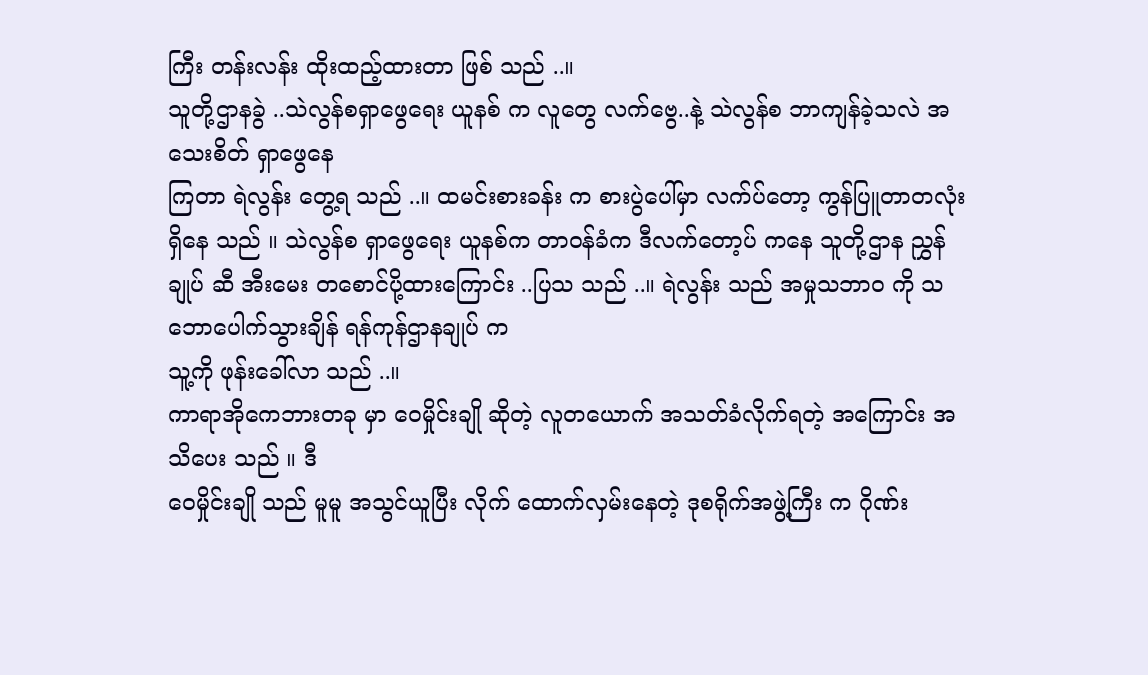ကြီး တန်းလန်း ထိုးထည့်ထားတာ ဖြစ် သည် ..။
သူတို့ဌာနခွဲ ..သဲလွန်စရှာဖွေရေး ယူနစ် က လူတွေ လက်ဗွေ..နဲ့ သဲလွန်စ ဘာကျန်ခဲ့သလဲ အသေးစိတ် ရှာဖွေနေ
ကြတာ ရဲလွန်း တွေ့ရ သည် ..။ ထမင်းစားခန်း က စားပွဲပေါ်မှာ လက်ပ်တော့ ကွန်ပြူတာတလုံး ရှိနေ သည် ။ သဲလွန်စ ရှာဖွေရေး ယူနစ်က တာဝန်ခံက ဒီလက်တော့ပ် ကနေ သူတို့ဌာန ညွှန်ချုပ် ဆီ အီးမေး တစောင်ပို့ထားကြောင်း ..ပြသ သည် ..။ ရဲလွန်း သည် အမှုသဘာဝ ကို သဘောပေါက်သွားချိန် ရန်ကုန်ဌာနချုပ် က
သူ့ကို ဖုန်းခေါ်လာ သည် ..။
ကာရာအိုကေဘားတခု မှာ ဝေမှိုင်းချို ဆိုတဲ့ လူတယောက် အသတ်ခံလိုက်ရတဲ့ အကြောင်း အသိပေး သည် ။ ဒီ
ဝေမှိုင်းချို သည် မူမူ အသွင်ယူပြီး လိုက် ထောက်လှမ်းနေတဲ့ ဒုစရိုက်အဖွဲ့ကြီး က ဂိုဏ်း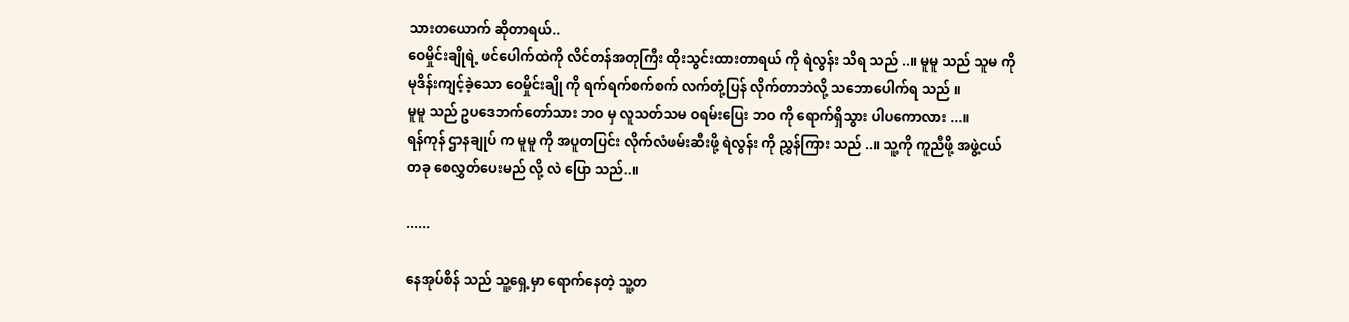သားတယောက် ဆိုတာရယ်..
ဝေမှိုင်းချိုရဲ့ ဖင်ပေါက်ထဲကို လိင်တန်အတုကြီး ထိုးသွင်းထားတာရယ် ကို ရဲလွန်း သိရ သည် ..။ မူမူ သည် သူမ ကို
မုဒိန်းကျင့်ခဲ့သော ဝေမှိုင်းချို ကို ရက်ရက်စက်စက် လက်တုံ့ပြန် လိုက်တာဘဲလို့ သဘောပေါက်ရ သည် ။
မူမူ သည် ဥပဒေဘက်တော်သား ဘဝ မှ လူသတ်သမ ဝရမ်းပြေး ဘဝ ကို ရောက်ရှိသွား ပါပကောလား ...။
ရန်ကုန် ဌာနချုပ် က မူမူ ကို အပူတပြင်း လိုက်လံဖမ်းဆီးဖို့ ရဲလွန်း ကို ညွှန်ကြား သည် ..။ သူ့ကို ကူညီဖို့ အဖွဲ့ငယ်
တခု စေလွှတ်ပေးမည် လို့ လဲ ပြော သည်..။

......

နေအုပ်စိန် သည် သူ့ရှေ့မှာ ရောက်နေတဲ့ သူ့တ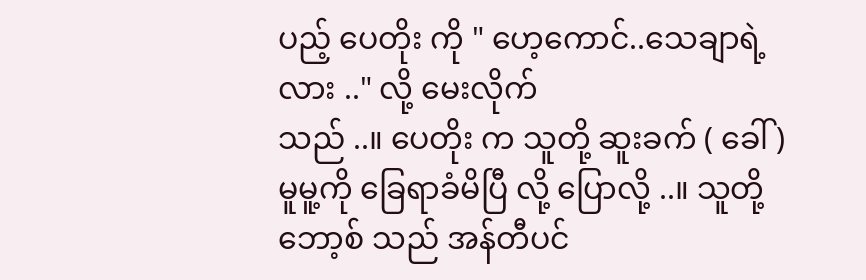ပည့် ပေတိုး ကို " ဟေ့ကောင်..သေချာရဲ့လား .." လို့ မေးလိုက်
သည် ..။ ပေတိုး က သူတို့ ဆူးခက် ( ခေါ် ) မူမူ့ကို ခြေရာခံမိပြီ လို့ ပြောလို့ ..။ သူတို့ဘော့စ် သည် အန်တီပင်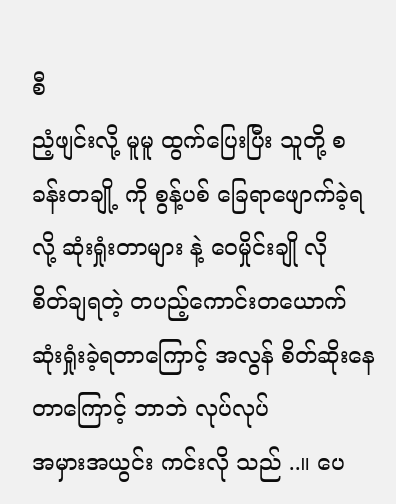စီ
ညံ့ဖျင်းလို့ မူမူ ထွက်ပြေးပြီး သူတို့ စခန်းတချို့ ကို စွန့်ပစ် ခြေရာဖျောက်ခဲ့ရလို့ ဆုံးရှုံးတာများ နဲ့ ဝေမှိုင်းချို လို
စိတ်ချရတဲ့ တပည့်ကောင်းတယောက် ဆုံးရှုံးခဲ့ရတာကြောင့် အလွန် စိတ်ဆိုးနေတာကြောင့် ဘာဘဲ လုပ်လုပ်
အမှားအယွင်း ကင်းလို သည် ..။ ပေ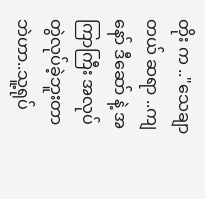တိုး က .."သေချာတယ် ဆရာ ..ကျနော် ဒီဆော် နဲ့ အကြာကြီး အလုပ်တွဲလုပ်ခဲ့ဘူးတာဘဲဟာ..သူ့ရုပ်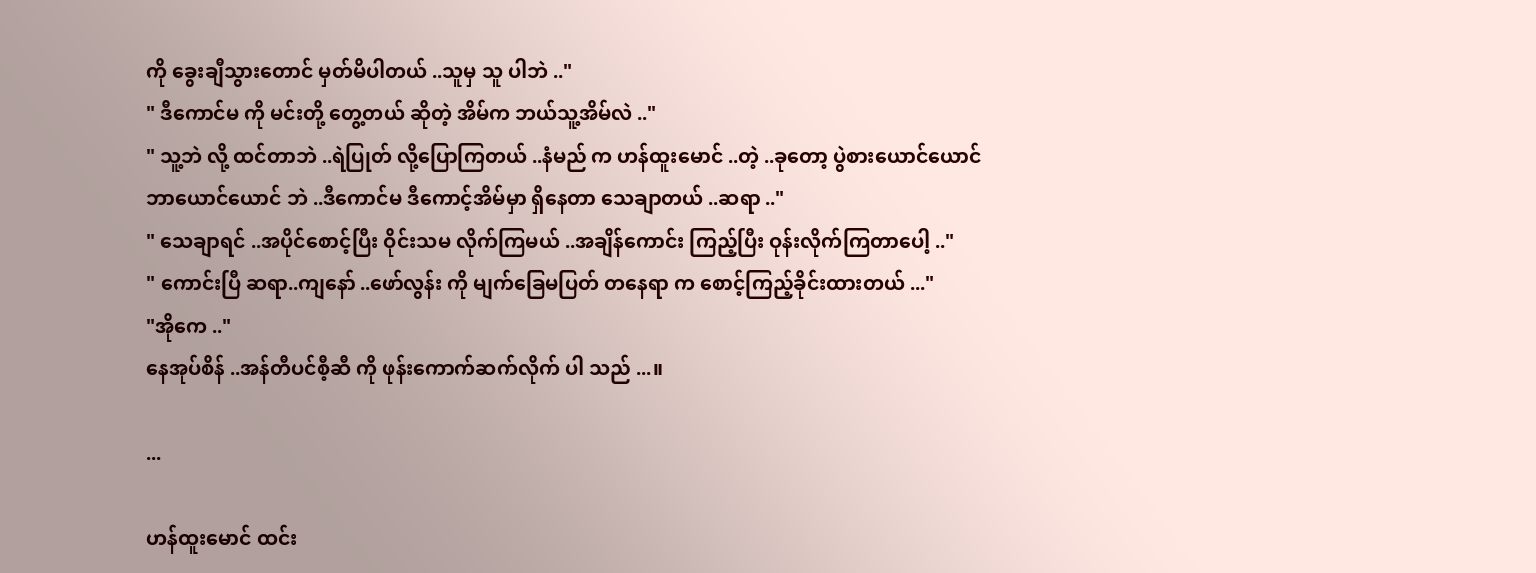ကို ခွေးချီသွားတောင် မှတ်မိပါတယ် ..သူမှ သူ ပါဘဲ .."
" ဒီကောင်မ ကို မင်းတို့ တွေ့တယ် ဆိုတဲ့ အိမ်က ဘယ်သူ့အိမ်လဲ .."
" သူ့ဘဲ လို့ ထင်တာဘဲ ..ရဲပြုတ် လို့ပြောကြတယ် ..နံမည် က ဟန်ထူးမောင် ..တဲ့ ..ခုတော့ ပွဲစားယောင်ယောင်
ဘာယောင်ယောင် ဘဲ ..ဒီကောင်မ ဒီကောင့်အိမ်မှာ ရှိနေတာ သေချာတယ် ..ဆရာ .."
" သေချာရင် ..အပိုင်စောင့်ပြီး ဝိုင်းသမ လိုက်ကြမယ် ..အချိန်ကောင်း ကြည့်ပြီး ဝုန်းလိုက်ကြတာပေါ့ .."
" ကောင်းပြီ ဆရာ..ကျနော် ..ဖော်လွန်း ကို မျက်ခြေမပြတ် တနေရာ က စောင့်ကြည့်ခိုင်းထားတယ် ..."
"အိုကေ .."
နေအုပ်စိန် ..အန်တီပင်စီ့ဆီ ကို ဖုန်းကောက်ဆက်လိုက် ပါ သည် ...။

...

ဟန်ထူးမောင် ထင်း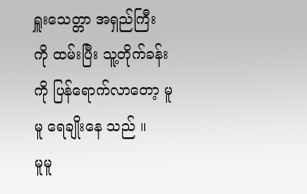ရှူးသေတ္တာ အရှည်ကြီး ကို ထမ်းပြီး သူ့တိုက်ခန်း ကို ပြန်ရောက်လာတော့ မူမူ ရေချိုးနေ သည် ။
မူမူ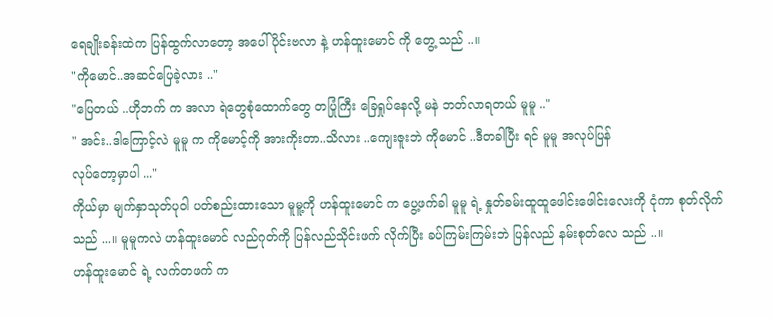ရေချိုးခန်းထဲက ပြန်ထွက်လာတော့ အပေါ်ပိုင်းဗလာ နဲ့ ဟန်ထူးမောင် ကို တွေ့ သည် ..။
"ကိုမောင်..အဆင်ပြေခဲ့လား .."
"ပြေတယ် ..ဟိုဘက် က အလာ ရဲတွေစုံထောက်တွေ တပြုံကြီး ခြေရှုပ်နေလို့ မနဲ ဘတ်လာရတယ် မူမူ .."
" အင်း..ဒါကြောင့်လဲ မူမူ က ကိုမောင့်ကို အားကိုးတာ..သိလား ..ကျေးဇူးဘဲ ကိုမောင် ..ဒီတခါပြီး ရင် မူမူ အလုပ်ပြန်
လုပ်တော့မှာပါ ..."
ကိုယ်မှာ မျက်နှာသုတ်ပုဝါ ပတ်စည်းထားသော မူမူ့ကို ဟန်ထူးမောင် က ပွေ့ဖက်ခါ မူမူ ရဲ့ နှုတ်ခမ်းထူထူဖေါင်းဖေါင်းလေးကို ငုံကာ စုတ်လိုက် သည် ...။ မူမူကလဲ ဟန်ထူးမောင် လည်ဂုတ်ကို ပြန်လည်သိုင်းဖက် လိုက်ပြီး ခပ်ကြမ်းကြမ်းဘဲ ပြန်လည် နမ်းစုတ်လေ သည် ..။
ဟန်ထူးမောင် ရဲ့ လက်တဖက် က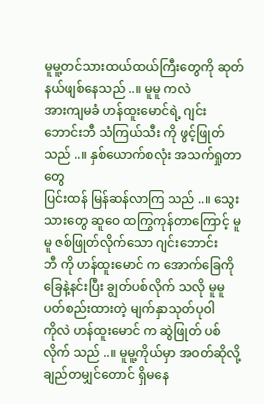မူမူ့တင်သားထယ်ထယ်ကြီးတွေကို ဆုတ်နယ်ဖျစ်နေသည် ..။ မူမူ ကလဲ
အားကျမခံ ဟန်ထူးမောင်ရဲ့ ဂျင်းဘောင်းဘီ သံကြယ်သီး ကို ဖွင့်ဖြုတ်သည် ..။ နှစ်ယောက်စလုံး အသက်ရှုတာတွေ
ပြင်းထန် မြန်ဆန်လာကြ သည် ..။ သွေးသားတွေ ဆူဝေ ထကြွကုန်တာကြောင့် မူမူ ဇစ်ဖြုတ်လိုက်သော ဂျင်းဘောင်း
ဘီ ကို ဟန်ထူးမောင် က အောက်ခြေကို ခြေနဲ့နင်းပြီး ချွတ်ပစ်လိုက် သလို မူမူ ပတ်စည်းထားတဲ့ မျက်နှာသုတ်ပုဝါ
ကိုလဲ ဟန်ထူးမောင် က ဆွဲဖြုတ် ပစ်လိုက် သည် ..။ မူမူ့ကိုယ်မှာ အဝတ်ဆိုလို့ ချည်တမျှင်တောင် ရှိမနေ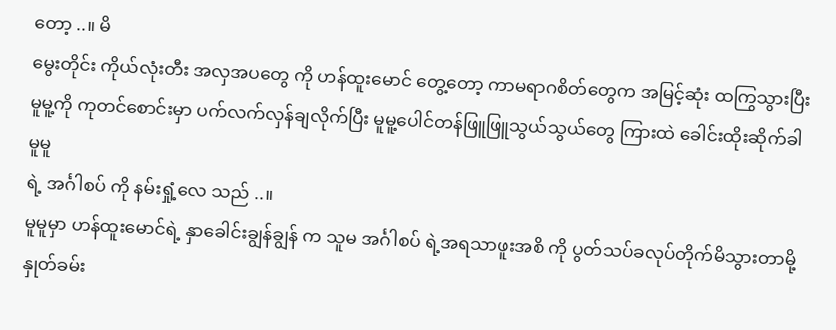တော့ ..။ မိ
မွေးတိုင်း ကိုယ်လုံးတီး အလှအပတွေ ကို ဟန်ထူးမောင် တွေ့တော့ ကာမရာဂစိတ်တွေက အမြင့်ဆုံး ထကြွသွားပြီး
မူမူ့ကို ကုတင်စောင်းမှာ ပက်လက်လှန်ချလိုက်ပြီး မူမူ့ပေါင်တန်ဖြူဖြူသွယ်သွယ်တွေ ကြားထဲ ခေါင်းထိုးဆိုက်ခါ မူမူ
ရဲ့ အင်္ဂါစပ် ကို နမ်းရှုံ့လေ သည် ..။
မူမူမှာ ဟန်ထူးမောင်ရဲ့ နှာခေါင်းချွန်ချွန် က သူမ အင်္ဂါစပ် ရဲ့အရသာဖူးအစိ ကို ပွတ်သပ်ခလုပ်တိုက်မိသွားတာမို့
နှုတ်ခမ်း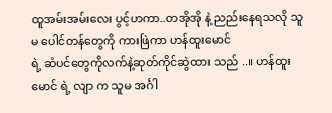ထူအမ်းအမ်းလေး ပွင့်ဟကာ..တအိုအို နဲ့ ညည်းနေရသလို သူမ ပေါင်တန်တွေကို ကားဖြဲကာ ဟန်ထူးမောင်
ရဲ့ ဆံပင်တွေကိုလက်နဲ့ဆုတ်ကိုင်ဆွဲထား သည် ..။ ဟန်ထူးမောင် ရဲ့ လျာ က သူမ အင်္ဂါ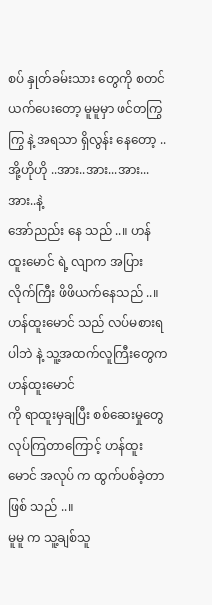စပ် နှုတ်ခမ်းသား တွေကို စတင်ယက်ပေးတော့ မူမူမှာ ဖင်တကြွကြွ နဲ့ အရသာ ရှိလွန်း နေတော့ ..အို့ဟိုဟို ..အား..အား...အား...အား..နဲ့
အော်ညည်း နေ သည် ..။ ဟန်ထူးမောင် ရဲ့ လျာက အပြားလိုက်ကြီး ဖိဖိယက်နေသည် ..။ ဟန်ထူးမောင် သည် လပ်မစားရပါဘဲ နဲ့ သူ့အထက်လူကြီးတွေက ဟန်ထူးမောင်
ကို ရာထူးမှချပြီး စစ်ဆေးမှုတွေ လုပ်ကြတာကြောင့် ဟန်ထူးမောင် အလုပ် က ထွက်ပစ်ခဲ့တာ ဖြစ် သည် ..။
မူမူ က သူ့ချစ်သူ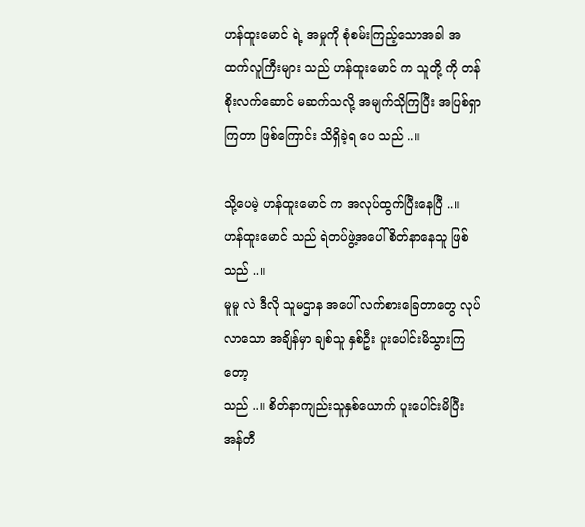ဟန်ထူးမောင် ရဲ့ အမှုကို စုံစမ်းကြည့်သောအခါ အထက်လူကြီးများ သည် ဟန်ထူးမောင် က သူတို့ ကို တန်စိုးလက်ဆောင် မဆက်သလို့ အမျက်သိုကြပြီး အပြစ်ရှာကြတာ ဖြစ်ကြောင်း သိရှိခဲ့ရ ပေ သည် ..။

သို့ပေမဲ့ ဟန်ထူးမောင် က အလုပ်ထွက်ပြီးနေပြီ ..။ ဟန်ထူးမောင် သည် ရဲတပ်ဖွဲ့အပေါ် စိတ်နာနေသူ ဖြစ် သည် ..။
မူမူ လဲ ဒီလို သူမဌာန အပေါ် လက်စားခြေတာတွေ လုပ်လာသော အချိန်မှာ ချစ်သူ နှစ်ဦး ပူးပေါင်းမိသွားကြ တော့
သည် ..။ စိတ်နာကျည်းသူနှစ်ယောက် ပူးပေါင်းမိပြီး အန်တီ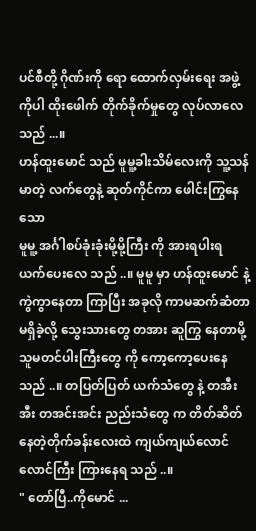ပင်စီတို့ ဂိုဏ်းကို ရော ထောက်လှမ်းရေး အဖွဲ့ကိုပါ ထိုးဖေါက် တိုက်ခိုက်မှုတွေ လုပ်လာလေ သည် ...။
ဟန်ထူးမောင် သည် မူမူ့ခါးသိမ်လေးကို သူ့သန်မာတဲ့ လက်တွေနဲ့ ဆုတ်ကိုင်ကာ ဖေါင်းကြွနေသော
မူမူ့ အင်္ဂါစပ်ခုံးခုံးမို့မို့ကြီး ကို အားရပါးရ ယက်ပေးလေ သည် ..။ မူမူ မှာ ဟန်ထူးမောင် နဲ့ ကွဲကွာနေတာ ကြာပြီး အခုလို ကာမဆက်ဆံတာ မရှိခဲ့လို့ သွေးသားတွေ တအား ဆူကြွ နေတာမို့ သူမတင်ပါးကြီးတွေ ကို ကော့ကော့ပေးနေ သည် ..။ တပြတ်ပြတ် ယက်သံတွေ နဲ့ တအီးအီး တအင်းအင်း ညည်းသံတွေ က တိတ်ဆိတ်နေတဲ့တိုက်ခန်းလေးထဲ ကျယ်ကျယ်လောင်လောင်ကြီး ကြားနေရ သည် ..။
" တော်ပြီ..ကိုမောင် ...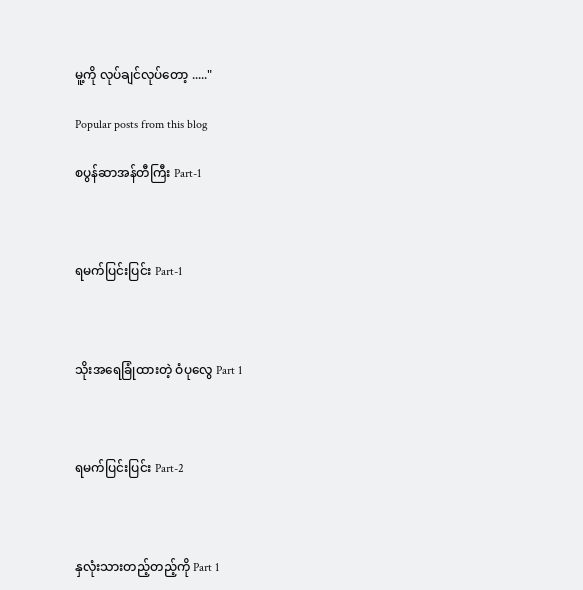မူ့ကို လုပ်ချင်လုပ်တော့ ....."

Popular posts from this blog

စပွန်ဆာအန်တီကြီး Part-1



ရမက်ပြင်းပြင်း Part-1



သိုးအရေခြုံထားတဲ့ ဝံပုလွေ Part 1



ရမက်ပြင်းပြင်း Part-2



နှလုံးသားတည့်တည့်ကို Part 1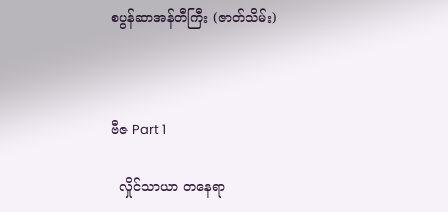စပွန်ဆာအန်တီကြီး (ဇာတ်သိမ်း)



ဗီဇ Part 1

  လှိုင်သာယာ တနေရာ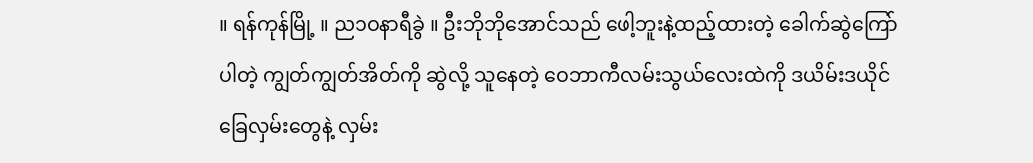။ ရန်ကုန်မြို့ ။ ည၁ဝနာရီခွဲ ။ ဦးဘိုဘိုအောင်သည် ဖေါ့ဘူးနဲ့ထည့်ထားတဲ့ ခေါက်ဆွဲကြော် ပါတဲ့ ကျွတ်ကျွတ်အိတ်ကို ဆွဲလို့ သူနေတဲ့ ဝေဘာကီလမ်းသွယ်လေးထဲကို ဒယိမ်းဒယိုင် ခြေလှမ်းတွေနဲ့ လှမ်း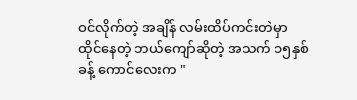ဝင်လိုက်တဲ့ အချိန် လမ်းထိပ်ကင်းတဲမှာ ထိုင်နေတဲ့ ဘယ်ကျော်ဆိုတဲ့ အသက် ၁၅နှစ်ခန့် ကောင်လေးက "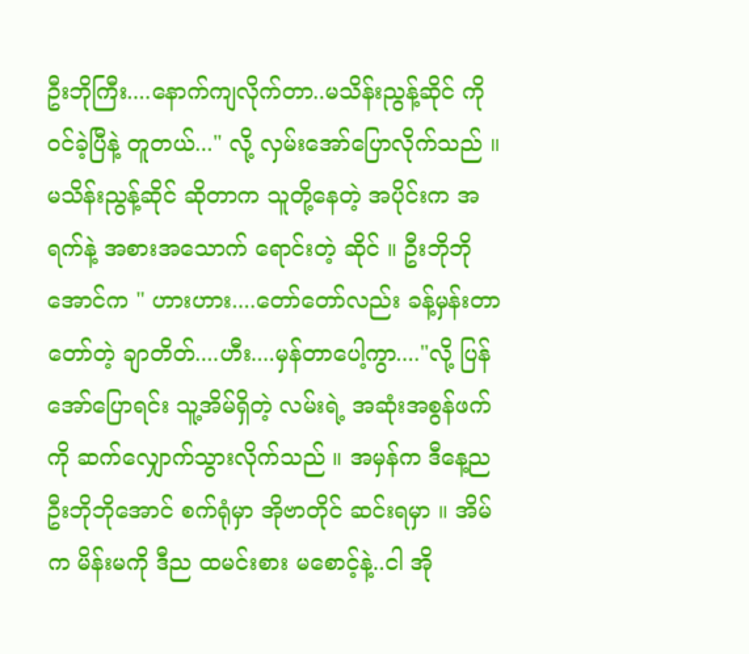ဦးဘိုကြီး....နောက်ကျလိုက်တာ..မသိန်းညွန့်ဆိုင် ကို ဝင်ခဲ့ပြီနဲ့ တူတယ်..." လို့ လှမ်းအော်ပြောလိုက်သည် ။ မသိန်းညွန့်ဆိုင် ဆိုတာက သူတို့နေတဲ့ အပိုင်းက အရက်နဲ့ အစားအသောက် ရောင်းတဲ့ ဆိုင် ။ ဦးဘိုဘိုအောင်က " ဟားဟား....တော်တော်လည်း ခန့်မှန်းတာ တော်တဲ့ ချာတိတ်....ဟီး....မှန်တာပေါ့ကွာ...."လို့ ပြန်အော်ပြောရင်း သူ့အိမ်ရှိတဲ့ လမ်းရဲ့ အဆုံးအစွန်ဖက်ကို ဆက်လျှောက်သွားလိုက်သည် ။ အမှန်က ဒီနေ့ည ဦးဘိုဘိုအောင် စက်ရုံမှာ အိုဗာတိုင် ဆင်းရမှာ ။ အိမ်က မိန်းမကို ဒီည ထမင်းစား မစောင့်နဲ့..ငါ အို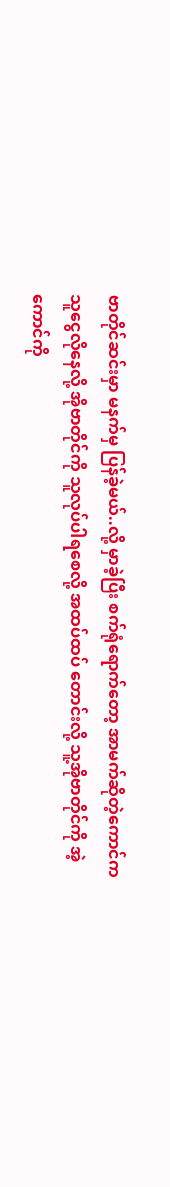ဗာတိုင်ဆင်းမှာ မနက်မှ ပြန်ခဲ့မယ်..လို့ မှာခဲ့ပြီး စက်ရုံရောက်တော့ အာမက်ဆိုတဲ့ကောင်က သူငွေလိုနေလို့ အိုဗာတိုင်ကို သူလုပ်ပါရစေလို့ အထပ်ထပ် တောင်းလို့ သူ့အိုဗာတိုင်ကို အဲ့ကောင်ကို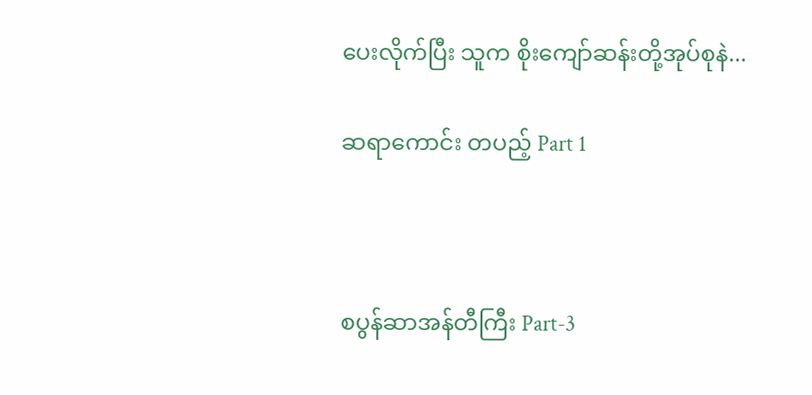ပေးလိုက်ပြီး သူက စိုးကျော်ဆန်းတို့အုပ်စုနဲ...

ဆရာကောင်း တပည့် Part 1



စပွန်ဆာအန်တီကြီး Part-3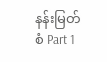နန်းမြတ်စံ Part 1